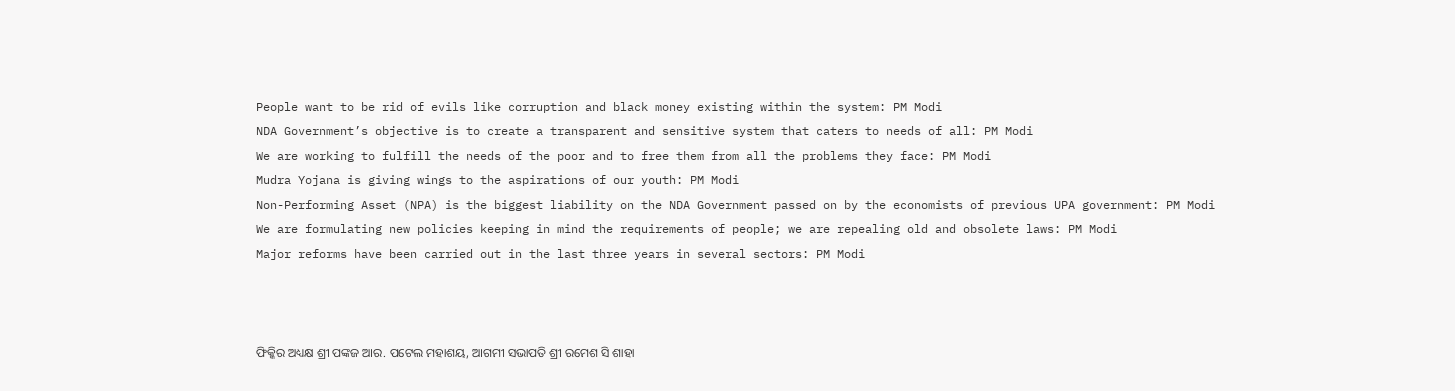People want to be rid of evils like corruption and black money existing within the system: PM Modi
NDA Government’s objective is to create a transparent and sensitive system that caters to needs of all: PM Modi
We are working to fulfill the needs of the poor and to free them from all the problems they face: PM Modi
Mudra Yojana is giving wings to the aspirations of our youth: PM Modi
Non-Performing Asset (NPA) is the biggest liability on the NDA Government passed on by the economists of previous UPA government: PM Modi
We are formulating new policies keeping in mind the requirements of people; we are repealing old and obsolete laws: PM Modi
Major reforms have been carried out in the last three years in several sectors: PM Modi



ଫିକ୍କିର ଅଧ୍ୟକ୍ଷ ଶ୍ରୀ ପଙ୍କଜ ଆର. ପଟେଲ ମହାଶୟ, ଆଗମୀ ସଭାପତି ଶ୍ରୀ ରମେଶ ସି ଶାହା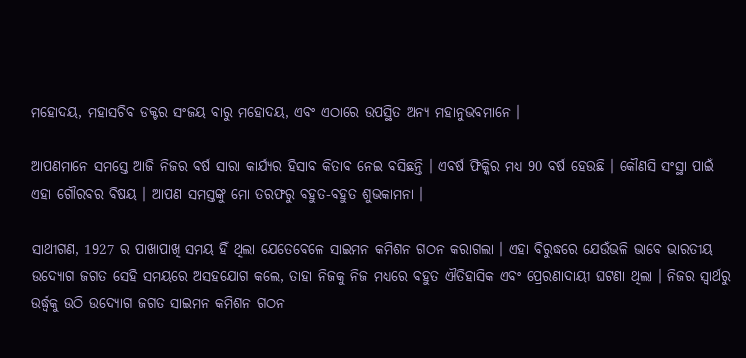ମହୋଦୟ, ମହାସଚିବ ଡକ୍ଟର ସଂଜୟ ବାରୁ ମହୋଦୟ, ଏବଂ ଏଠାରେ ଉପସ୍ଥିତ ଅନ୍ୟ ମହାନୁଭବମାନେ ।

ଆପଣମାନେ ସମସ୍ତେ ଆଜି ନିଜର ବର୍ଷ ସାରା କାର୍ଯ୍ୟର ହିସାବ କିତାବ ନେଇ ବସିଛନ୍ତି । ଏବର୍ଷ ଫିକ୍କିର ମଧ୍ୟ 90 ବର୍ଷ ହେଉଛି । କୌଣସି ସଂସ୍ଥା ପାଇଁ ଏହା ଗୌରବର ବିଷୟ । ଆପଣ ସମସ୍ତଙ୍କୁ ମୋ ତରଫରୁ ବହୁତ-ବହୁତ ଶୁଭକାମନା ।

ସାଥୀଗଣ, 1927 ର ପାଖାପାଖି ସମୟ ହିଁ ଥିଲା ଯେତେବେଳେ ସାଇମନ କମିଶନ ଗଠନ କରାଗଲା । ଏହା ବିରୁଦ୍ଧରେ ଯେଉଁଭଳି ଭାବେ ଭାରତୀୟ ଉଦ୍ୟୋଗ ଜଗତ ସେହି ସମୟରେ ଅସହଯୋଗ କଲେ, ତାହା ନିଜକୁ ନିଜ ମଧ୍ୟରେ ବହୁତ ଐତିହାସିକ ଏବଂ ପ୍ରେରଣାଦାୟୀ ଘଟଣା ଥିଲା । ନିଜର ସ୍ୱାର୍ଥରୁ ଉର୍ଦ୍ଧ୍ଵକୁ ଉଠି ଉଦ୍ୟୋଗ ଜଗତ ସାଇମନ କମିଶନ ଗଠନ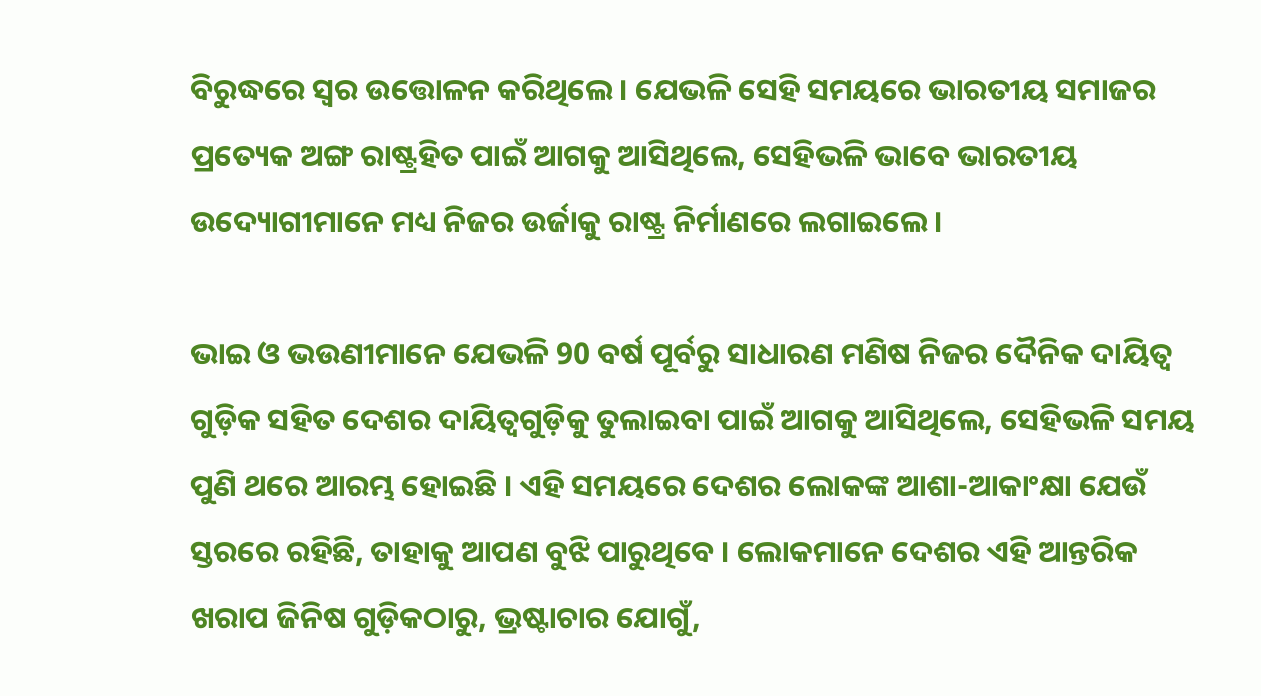ବିରୁଦ୍ଧରେ ସ୍ୱର ଉତ୍ତୋଳନ କରିଥିଲେ । ଯେଭଳି ସେହି ସମୟରେ ଭାରତୀୟ ସମାଜର ପ୍ରତ୍ୟେକ ଅଙ୍ଗ ରାଷ୍ଟ୍ରହିତ ପାଇଁ ଆଗକୁ ଆସିଥିଲେ, ସେହିଭଳି ଭାବେ ଭାରତୀୟ ଉଦ୍ୟୋଗୀମାନେ ମଧ୍ୟ ନିଜର ଉର୍ଜାକୁ ରାଷ୍ଟ୍ର ନିର୍ମାଣରେ ଲଗାଇଲେ ।

ଭାଇ ଓ ଭଉଣୀମାନେ ଯେଭଳି 90 ବର୍ଷ ପୂର୍ବରୁ ସାଧାରଣ ମଣିଷ ନିଜର ଦୈନିକ ଦାୟିତ୍ୱ ଗୁଡ଼ିକ ସହିତ ଦେଶର ଦାୟିତ୍ୱଗୁଡ଼ିକୁ ତୁଲାଇବା ପାଇଁ ଆଗକୁ ଆସିଥିଲେ, ସେହିଭଳି ସମୟ ପୁଣି ଥରେ ଆରମ୍ଭ ହୋଇଛି । ଏହି ସମୟରେ ଦେଶର ଲୋକଙ୍କ ଆଶା-ଆକାଂକ୍ଷା ଯେଉଁ ସ୍ତରରେ ରହିଛି, ତାହାକୁ ଆପଣ ବୁଝି ପାରୁଥିବେ । ଲୋକମାନେ ଦେଶର ଏହି ଆନ୍ତରିକ ଖରାପ ଜିନିଷ ଗୁଡ଼ିକଠାରୁ, ଭ୍ରଷ୍ଟାଚାର ଯୋଗୁଁ,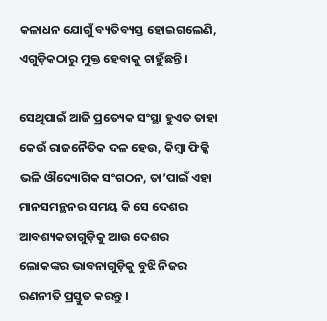କଳାଧନ ଯୋଗୁଁ ବ୍ୟତିବ୍ୟସ୍ତ ହୋଇଗଲେଣି, ଏଗୁଡ଼ିକଠାରୁ ମୁକ୍ତ ହେବାକୁ ଚାହୁଁଛନ୍ତି ।

ସେଥିପାଇଁ ଆଜି ପ୍ରତ୍ୟେକ ସଂସ୍ଥା ହୁଏତ ତାହା କେଉଁ ରାଜନୈତିକ ଦଳ ହେଉ, କିମ୍ବା ଫିକ୍କି ଭଳି ଔଦ୍ୟୋଗିକ ସଂଗଠନ, ତା’ପାଇଁ ଏହା ମାନସମନ୍ଥନର ସମୟ କି ସେ ଦେଶର ଆବଶ୍ୟକତାଗୁଡ଼ିକୁ ଆଉ ଦେଶର ଲୋକଙ୍କର ଭାବନାଗୁଡ଼ିକୁ ବୁଝି ନିଜର ରଣନୀତି ପ୍ରସ୍ତୁତ କରନ୍ତୁ ।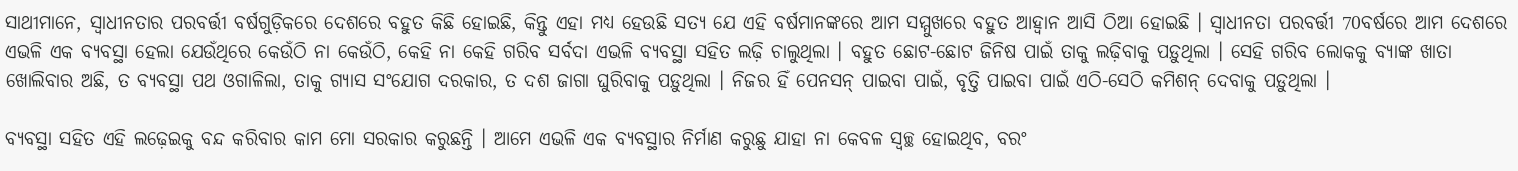ସାଥୀମାନେ, ସ୍ୱାଧୀନତାର ପରବର୍ତ୍ତୀ ବର୍ଷଗୁଡ଼ିକରେ ଦେଶରେ ବହୁତ କିଛି ହୋଇଛି, କିନ୍ତୁ ଏହା ମଧ୍ୟ ହେଉଛି ସତ୍ୟ ଯେ ଏହି ବର୍ଷମାନଙ୍କରେ ଆମ ସମ୍ମୁଖରେ ବହୁତ ଆହ୍ୱାନ ଆସି ଠିଆ ହୋଇଛି । ସ୍ୱାଧୀନତା ପରବର୍ତ୍ତୀ 70ବର୍ଷରେ ଆମ ଦେଶରେ ଏଭଳି ଏକ ବ୍ୟବସ୍ଥା ହେଲା ଯେଉଁଥିରେ କେଉଁଠି ନା କେଉଁଠି, କେହି ନା କେହି ଗରିବ ସର୍ବଦା ଏଭଳି ବ୍ୟବସ୍ଥା ସହିତ ଲଢ଼ି ଚାଲୁଥିଲା । ବହୁତ ଛୋଟ-ଛୋଟ ଜିନିଷ ପାଇଁ ତାକୁ ଲଢ଼ିବାକୁ ପଡ଼ୁଥିଲା । ସେହି ଗରିବ ଲୋକକୁ ବ୍ୟାଙ୍କ ଖାତା ଖୋଲିବାର ଅଛି, ତ ବ୍ୟବସ୍ଥା ପଥ ଓଗାଳିଲା, ତାକୁ ଗ୍ୟାସ ସଂଯୋଗ ଦରକାର, ତ ଦଶ ଜାଗା ଘୁରିବାକୁ ପଡ଼ୁଥିଲା । ନିଜର ହିଁ ପେନସନ୍ ପାଇବା ପାଇଁ, ବୃତ୍ତି ପାଇବା ପାଇଁ ଏଠି-ସେଠି କମିଶନ୍ ଦେବାକୁ ପଡ଼ୁଥିଲା ।

ବ୍ୟବସ୍ଥା ସହିତ ଏହି ଲଢ଼େଇକୁ ବନ୍ଦ କରିବାର କାମ ମୋ ସରକାର କରୁଛନ୍ତି । ଆମେ ଏଭଳି ଏକ ବ୍ୟବସ୍ଥାର ନିର୍ମାଣ କରୁଛୁ ଯାହା ନା କେବଳ ସ୍ୱଚ୍ଛ ହୋଇଥିବ, ବରଂ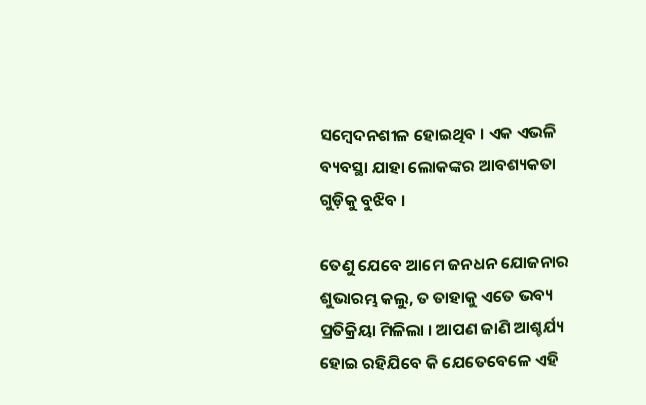ସମ୍ବେଦନଶୀଳ ହୋଇଥିବ । ଏକ ଏଭଳି ବ୍ୟବସ୍ଥା ଯାହା ଲୋକଙ୍କର ଆବଶ୍ୟକତା ଗୁଡ଼ିକୁ ବୁଝିବ ।

ତେଣୁ ଯେବେ ଆମେ ଜନଧନ ଯୋଜନାର ଶୁଭାରମ୍ଭ କଲୁ, ତ ତାହାକୁ ଏତେ ଭବ୍ୟ ପ୍ରତିକ୍ରିୟା ମିଳିଲା । ଆପଣ ଜାଣି ଆଶ୍ଚର୍ଯ୍ୟ ହୋଇ ରହିଯିବେ କି ଯେତେବେଳେ ଏହି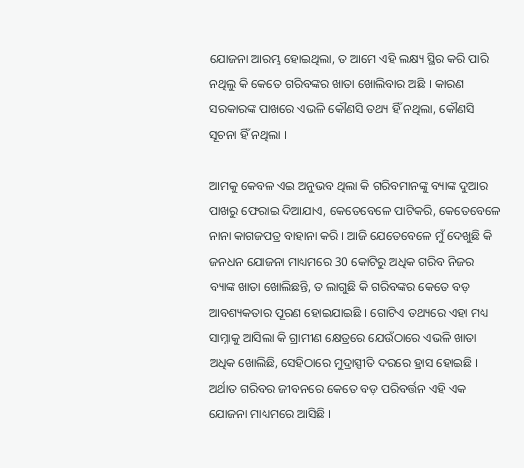ଯୋଜନା ଆରମ୍ଭ ହୋଇଥିଲା, ତ ଆମେ ଏହି ଲକ୍ଷ୍ୟ ସ୍ଥିର କରି ପାରି ନଥିଲୁ କି କେତେ ଗରିବଙ୍କର ଖାତା ଖୋଲିବାର ଅଛି । କାରଣ ସରକାରଙ୍କ ପାଖରେ ଏଭଳି କୌଣସି ତଥ୍ୟ ହିଁ ନଥିଲା, କୌଣସି ସୂଚନା ହିଁ ନଥିଲା ।

ଆମକୁ କେବଳ ଏଇ ଅନୁଭବ ଥିଲା କି ଗରିବମାନଙ୍କୁ ବ୍ୟାଙ୍କ ଦୁଆର ପାଖରୁ ଫେରାଇ ଦିଆଯାଏ, କେତେବେଳେ ପାଟିକରି, କେତେବେଳେ ନାନା କାଗଜପତ୍ର ବାହାନା କରି । ଆଜି ଯେତେବେଳେ ମୁଁ ଦେଖୁଛି କି ଜନଧନ ଯୋଜନା ମାଧ୍ୟମରେ 30 କୋଟିରୁ ଅଧିକ ଗରିବ ନିଜର ବ୍ୟାଙ୍କ ଖାତା ଖୋଲିଛନ୍ତି, ତ ଲାଗୁଛି କି ଗରିବଙ୍କର କେତେ ବଡ଼ ଆବଶ୍ୟକତାର ପୂରଣ ହୋଇଯାଇଛି । ଗୋଟିଏ ତଥ୍ୟରେ ଏହା ମଧ୍ୟ ସାମ୍ନାକୁ ଆସିଲା କି ଗ୍ରାମୀଣ କ୍ଷେତ୍ରରେ ଯେଉଁଠାରେ ଏଭଳି ଖାତା ଅଧିକ ଖୋଲିଛି, ସେହିଠାରେ ମୁଦ୍ରାସ୍ପୀତି ଦରରେ ହ୍ରାସ ହୋଇଛି । ଅର୍ଥାତ ଗରିବର ଜୀବନରେ କେତେ ବଡ଼ ପରିବର୍ତ୍ତନ ଏହି ଏକ ଯୋଜନା ମାଧ୍ୟମରେ ଆସିଛି ।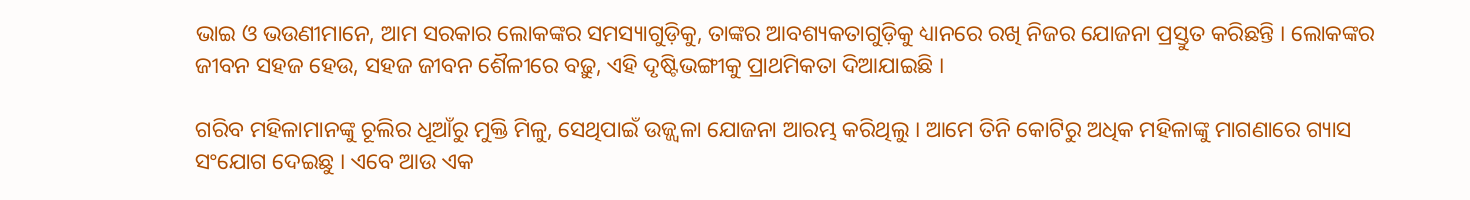ଭାଇ ଓ ଭଉଣୀମାନେ, ଆମ ସରକାର ଲୋକଙ୍କର ସମସ୍ୟାଗୁଡ଼ିକୁ, ତାଙ୍କର ଆବଶ୍ୟକତାଗୁଡ଼ିକୁ ଧ୍ୟାନରେ ରଖି ନିଜର ଯୋଜନା ପ୍ରସ୍ତୁତ କରିଛନ୍ତି । ଲୋକଙ୍କର ଜୀବନ ସହଜ ହେଉ, ସହଜ ଜୀବନ ଶୈଳୀରେ ବଢ଼ୁ, ଏହି ଦୃଷ୍ଟିଭଙ୍ଗୀକୁ ପ୍ରାଥମିକତା ଦିଆଯାଇଛି ।

ଗରିବ ମହିଳାମାନଙ୍କୁ ଚୂଲିର ଧୂଆଁରୁ ମୁକ୍ତି ମିଳୁ, ସେଥିପାଇଁ ଉଜ୍ଜ୍ୱଳା ଯୋଜନା ଆରମ୍ଭ କରିଥିଲୁ । ଆମେ ତିନି କୋଟିରୁ ଅଧିକ ମହିଳାଙ୍କୁ ମାଗଣାରେ ଗ୍ୟାସ ସଂଯୋଗ ଦେଇଛୁ । ଏବେ ଆଉ ଏକ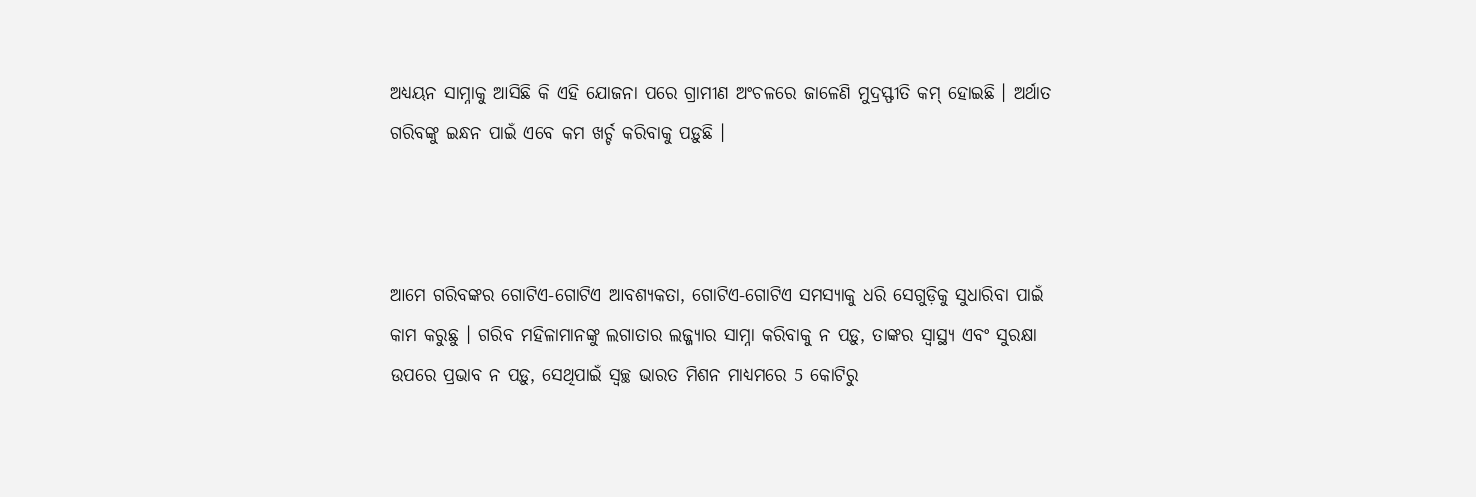ଅଧ୍ୟୟନ ସାମ୍ନାକୁ ଆସିଛି କି ଏହି ଯୋଜନା ପରେ ଗ୍ରାମୀଣ ଅଂଚଳରେ ଜାଳେଣି ମୁଦ୍ରସ୍ଫୀତି କମ୍ ହୋଇଛି । ଅର୍ଥାତ ଗରିବଙ୍କୁ ଇନ୍ଧନ ପାଇଁ ଏବେ କମ ଖର୍ଚ୍ଚ କରିବାକୁ ପଡ଼ୁଛି ।



ଆମେ ଗରିବଙ୍କର ଗୋଟିଏ-ଗୋଟିଏ ଆବଶ୍ୟକତା, ଗୋଟିଏ-ଗୋଟିଏ ସମସ୍ୟାକୁ ଧରି ସେଗୁଡ଼ିକୁ ସୁଧାରିବା ପାଇଁ କାମ କରୁଛୁ । ଗରିବ ମହିଳାମାନଙ୍କୁ ଲଗାତାର ଲଜ୍ଜ୍ୟାର ସାମ୍ନା କରିବାକୁ ନ ପଡ଼ୁ, ତାଙ୍କର ସ୍ୱାସ୍ଥ୍ୟ ଏବଂ ସୁରକ୍ଷା ଉପରେ ପ୍ରଭାବ ନ ପଡ଼ୁ, ସେଥିପାଇଁ ସ୍ୱଚ୍ଛ ଭାରତ ମିଶନ ମାଧ୍ୟମରେ 5 କୋଟିରୁ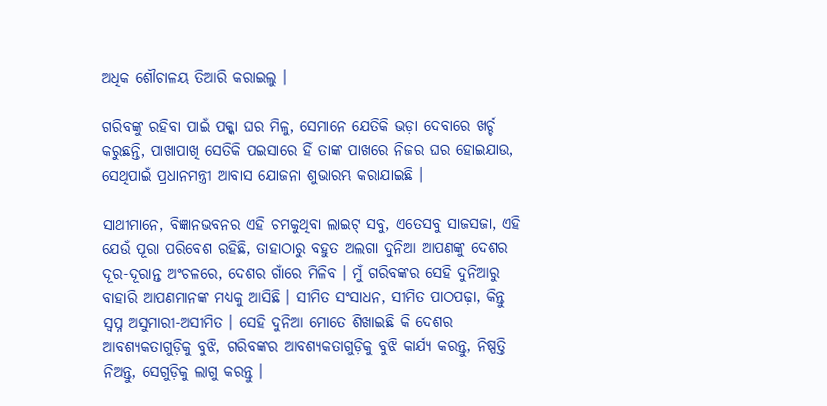ଅଧିକ ଶୌଚାଳୟ ତିଆରି କରାଇଲୁ ।

ଗରିବଙ୍କୁ ରହିବା ପାଇଁ ପକ୍କା ଘର ମିଳୁ, ସେମାନେ ଯେତିକି ଭଡ଼ା ଦେବାରେ ଖର୍ଚ୍ଚ କରୁଛନ୍ତି, ପାଖାପାଖି ସେତିକି ପଇସାରେ ହିଁ ତାଙ୍କ ପାଖରେ ନିଜର ଘର ହୋଇଯାଉ, ସେଥିପାଇଁ ପ୍ରଧାନମନ୍ତ୍ରୀ ଆବାସ ଯୋଜନା ଶୁଭାରମ୍ଭ କରାଯାଇଛି ।

ସାଥୀମାନେ, ବିଜ୍ଞାନଭବନର ଏହି ଚମକୁଥିବା ଲାଇଟ୍ ସବୁ, ଏତେସବୁ ସାଜସଜା, ଏହି ଯେଉଁ ପୂରା ପରିବେଶ ରହିଛି, ତାହାଠାରୁ ବହୁତ ଅଲଗା ଦୁନିଆ ଆପଣଙ୍କୁ ଦେଶର ଦୂର-ଦୂରାନ୍ତ ଅଂଚଳରେ, ଦେଶର ଗାଁରେ ମିଳିବ । ମୁଁ ଗରିବଙ୍କର ସେହି ଦୁନିଆରୁ ବାହାରି ଆପଣମାନଙ୍କ ମଧ୍ୟକୁ ଆସିଛି । ସୀମିତ ସଂସାଧନ, ସୀମିତ ପାଠପଢ଼ା, କିନ୍ତୁ ସ୍ୱପ୍ନ ଅସୁମାରୀ-ଅସୀମିତ । ସେହି ଦୁନିଆ ମୋତେ ଶିଖାଇଛି କି ଦେଶର ଆବଶ୍ୟକତାଗୁଡ଼ିକୁ ବୁଝି, ଗରିବଙ୍କର ଆବଶ୍ୟକତାଗୁଡ଼ିକୁ ବୁଝି କାର୍ଯ୍ୟ କରନ୍ତୁ, ନିଷ୍ପତ୍ତି ନିଅନ୍ତୁ, ସେଗୁଡ଼ିକୁ ଲାଗୁ କରନ୍ତୁ ।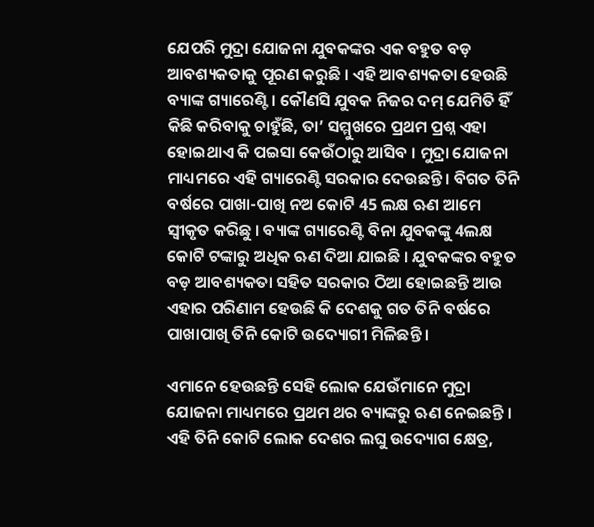ଯେପରି ମୁଦ୍ରା ଯୋଜନା ଯୁବକଙ୍କର ଏକ ବହୁତ ବଡ଼ ଆବଶ୍ୟକତାକୁ ପୂରଣ କରୁଛି । ଏହି ଆବଶ୍ୟକତା ହେଉଛି ବ୍ୟାଙ୍କ ଗ୍ୟାରେଣ୍ଟି । କୌଣସି ଯୁବକ ନିଜର ଦମ୍ ଯେମିତି ହିଁ କିଛି କରିବାକୁ ଚାହୁଁଛି, ତା’ ସମ୍ମୁଖରେ ପ୍ରଥମ ପ୍ରଶ୍ନ ଏହା ହୋଇଥାଏ କି ପଇସା କେଉଁଠାରୁ ଆସିବ । ମୁଦ୍ରା ଯୋଜନା ମାଧ୍ୟମରେ ଏହି ଗ୍ୟାରେଣ୍ଟି ସରକାର ଦେଉଛନ୍ତି । ବିଗତ ତିନି ବର୍ଷରେ ପାଖା-ପାଖି ନଅ କୋଟି 45 ଲକ୍ଷ ଋଣ ଆମେ ସ୍ୱୀକୃତ କରିଛୁ । ବ୍ୟାଙ୍କ ଗ୍ୟାରେଣ୍ଟି ବିନା ଯୁବକଙ୍କୁ 4ଲକ୍ଷ କୋଟି ଟଙ୍କାରୁ ଅଧିକ ଋଣ ଦିଆ ଯାଇଛି । ଯୁବକଙ୍କର ବହୁତ ବଡ଼ ଆବଶ୍ୟକତା ସହିତ ସରକାର ଠିଆ ହୋଇଛନ୍ତି ଆଉ ଏହାର ପରିଣାମ ହେଉଛି କି ଦେଶକୁ ଗତ ତିନି ବର୍ଷରେ ପାଖାପାଖି ତିନି କୋଟି ଉଦ୍ୟୋଗୀ ମିଳିଛନ୍ତି ।

ଏମାନେ ହେଉଛନ୍ତି ସେହି ଲୋକ ଯେଉଁମାନେ ମୁଦ୍ରା ଯୋଜନା ମାଧ୍ୟମରେ ପ୍ରଥମ ଥର ବ୍ୟାଙ୍କରୁ ଋଣ ନେଇଛନ୍ତି । ଏହି ତିନି କୋଟି ଲୋକ ଦେଶର ଲଘୁ ଉଦ୍ୟୋଗ କ୍ଷେତ୍ର,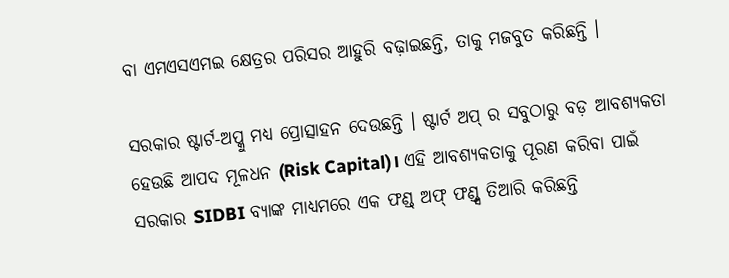ବା ଏମଏସଏମଇ କ୍ଷେତ୍ରର ପରିସର ଆହୁରି ବଢ଼ାଇଛନ୍ତି, ତାକୁ ମଜବୁତ କରିଛନ୍ତି ।

ସରକାର ଷ୍ଟାର୍ଟ-ଅପ୍କୁ ମଧ୍ୟ ପ୍ରୋତ୍ସାହନ ଦେଉଛନ୍ତି । ଷ୍ଟାର୍ଟ ଅପ୍ ର ସବୁଠାରୁ ବଡ଼ ଆବଶ୍ୟକତା ହେଉଛି ଆପଦ ମୂଳଧନ (Risk Capital)। ଏହି ଆବଶ୍ୟକତାକୁ ପୂରଣ କରିବା ପାଇଁ ସରକାର SIDBI ବ୍ୟାଙ୍କ ମାଧ୍ୟମରେ ଏକ ଫଣ୍ଡ୍ ଅଫ୍ ଫଣ୍ଡ୍ସ ତିଆରି କରିଛନ୍ତି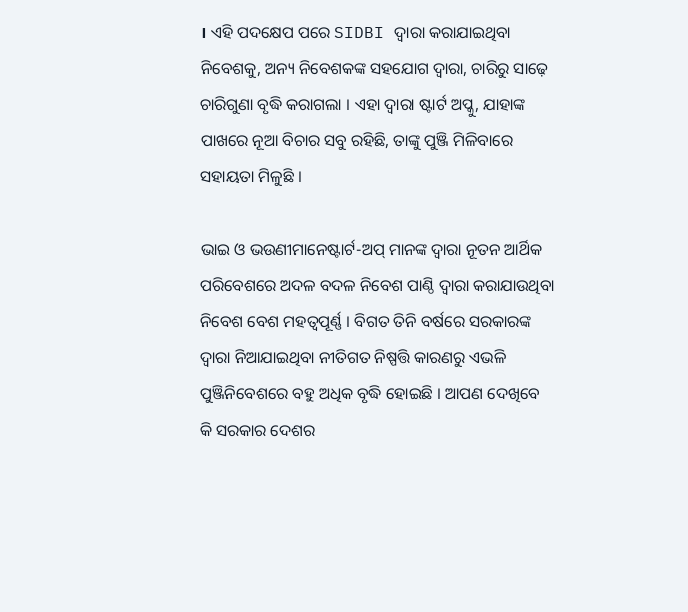। ଏହି ପଦକ୍ଷେପ ପରେ SIDBI ଦ୍ୱାରା କରାଯାଇଥିବା ନିବେଶକୁ, ଅନ୍ୟ ନିବେଶକଙ୍କ ସହଯୋଗ ଦ୍ୱାରା, ଚାରିରୁ ସାଢ଼େ ଚାରିଗୁଣା ବୃଦ୍ଧି କରାଗଲା । ଏହା ଦ୍ୱାରା ଷ୍ଟାର୍ଟ ଅପ୍କୁ, ଯାହାଙ୍କ ପାଖରେ ନୂଆ ବିଚାର ସବୁ ରହିଛି, ତାଙ୍କୁ ପୁଞ୍ଜି ମିଳିବାରେ ସହାୟତା ମିଳୁଛି ।

ଭାଇ ଓ ଭଉଣୀମାନେଷ୍ଟାର୍ଟ-ଅପ୍ ମାନଙ୍କ ଦ୍ଵାରା ନୂତନ ଆର୍ଥିକ ପରିବେଶରେ ଅଦଳ ବଦଳ ନିବେଶ ପାଣ୍ଠି ଦ୍ୱାରା କରାଯାଉଥିବା ନିବେଶ ବେଶ ମହତ୍ୱପୂର୍ଣ୍ଣ । ବିଗତ ତିନି ବର୍ଷରେ ସରକାରଙ୍କ ଦ୍ୱାରା ନିଆଯାଇଥିବା ନୀତିଗତ ନିଷ୍ପତ୍ତି କାରଣରୁ ଏଭଳି ପୁଞ୍ଜିନିବେଶରେ ବହୁ ଅଧିକ ବୃଦ୍ଧି ହୋଇଛି । ଆପଣ ଦେଖିବେ କି ସରକାର ଦେଶର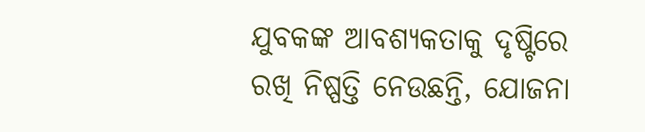ଯୁବକଙ୍କ ଆବଶ୍ୟକତାକୁ ଦୃଷ୍ଟିରେ ରଖି ନିଷ୍ପତ୍ତି ନେଉଛନ୍ତି, ଯୋଜନା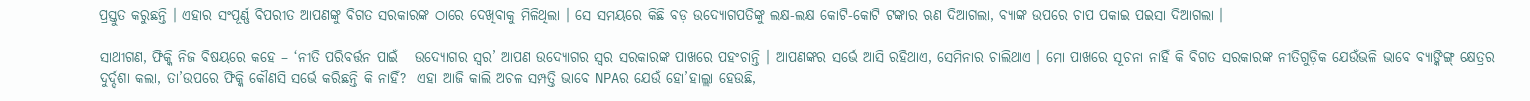ପ୍ରସ୍ତୁତ କରୁଛନ୍ତି । ଏହାର ସଂପୂର୍ଣ୍ଣ ବିପରୀତ ଆପଣଙ୍କୁ ବିଗତ ସରକାରଙ୍କ ଠାରେ ଦେଖିବାକୁ ମିଳିଥିଲା । ସେ ସମୟରେ କିଛି ବଡ଼ ଉଦ୍ୟୋଗପତିଙ୍କୁ ଲକ୍ଷ-ଲକ୍ଷ କୋଟି-କୋଟି ଟଙ୍କାର ଋଣ ଦିଆଗଲା, ବ୍ୟାଙ୍କ ଉପରେ ଚାପ ପକାଇ ପଇସା ଦିଆଗଲା ।

ସାଥୀଗଣ, ଫିକ୍କି ନିଜ ବିଷୟରେ କହେ – ‘ନୀତି ପରିବର୍ତ୍ତନ ପାଇଁ   ଉଦ୍ୟୋଗର ସ୍ୱର’ ଆପଣ ଉଦ୍ୟୋଗର ସ୍ୱର ସରକାରଙ୍କ ପାଖରେ ପହଂଚାନ୍ତି । ଆପଣଙ୍କର ସର୍ଭେ ଆସି ରହିଥାଏ, ସେମିନାର ଚାଲିଥାଏ । ମୋ ପାଖରେ ସୂଚନା ନାହିଁ କି ବିଗତ ସରକାରଙ୍କ ନୀତିଗୁଡ଼ିକ ଯେଉଁଭଳି ଭାବେ ବ୍ୟାଙ୍କିଙ୍ଗ୍ କ୍ଷେତ୍ରର ଦୁର୍ଦ୍ଦଶା କଲା, ତା’ଉପରେ ଫିକ୍କି କୌଣସି ସର୍ଭେ କରିଛନ୍ତି କି ନାହିଁ?  ଏହା ଆଜି କାଲି ଅଚଳ ସମ୍ପତ୍ତି ଭାବେ NPAର ଯେଉଁ ହୋ’ହାଲ୍ଲା ହେଉଛି,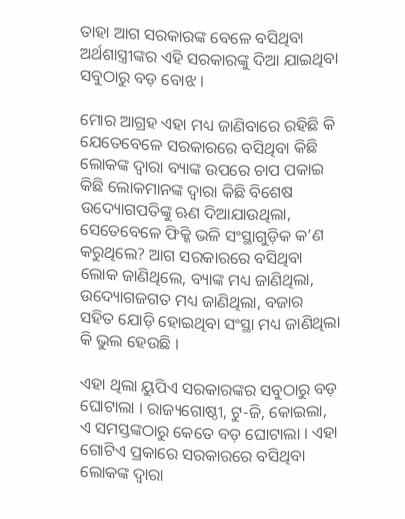ତାହା ଆଗ ସରକାରଙ୍କ ବେଳେ ବସିଥିବା ଅର୍ଥଶାସ୍ତ୍ରୀଙ୍କର ଏହି ସରକାରଙ୍କୁ ଦିଆ ଯାଇଥିବା ସବୁଠାରୁ ବଡ଼ ବୋଝ ।

ମୋର ଆଗ୍ରହ ଏହା ମଧ୍ୟ ଜାଣିବାରେ ରହିଛି କି ଯେତେବେଳେ ସରକାରରେ ବସିଥିବା କିଛି ଲୋକଙ୍କ ଦ୍ୱାରା ବ୍ୟାଙ୍କ ଉପରେ ଚାପ ପକାଇ କିଛି ଲୋକମାନଙ୍କ ଦ୍ୱାରା କିଛି ବିଶେଷ ଉଦ୍ୟୋଗପତିଙ୍କୁ ଋଣ ଦିଆଯାଉଥିଲା, ସେତେବେଳେ ଫିକ୍କି ଭଳି ସଂସ୍ଥାଗୁଡ଼ିକ କ’ଣ କରୁଥିଲେ? ଆଗ ସରକାରରେ ବସିଥିବା ଲୋକ ଜାଣିଥିଲେ, ବ୍ୟାଙ୍କ ମଧ୍ୟ ଜାଣିଥିଲା, ଉଦ୍ୟୋଗଜଗତ ମଧ୍ୟ ଜାଣିଥିଲା, ବଜାର ସହିତ ଯୋଡ଼ି ହୋଇଥିବା ସଂସ୍ଥା ମଧ୍ୟ ଜାଣିଥିଲା କି ଭୁଲ ହେଉଛି ।

ଏହା ଥିଲା ୟୁପିଏ ସରକାରଙ୍କର ସବୁଠାରୁ ବଡ଼ ଘୋଟାଲା । ରାଜ୍ୟଗୋଷ୍ଠୀ, ଟୁ-ଜି, କୋଇଲା, ଏ ସମସ୍ତଙ୍କଠାରୁ କେତେ ବଡ଼ ଘୋଟାଲା । ଏହା ଗୋଟିଏ ପ୍ରକାରେ ସରକାରରେ ବସିଥିବା ଲୋକଙ୍କ ଦ୍ୱାରା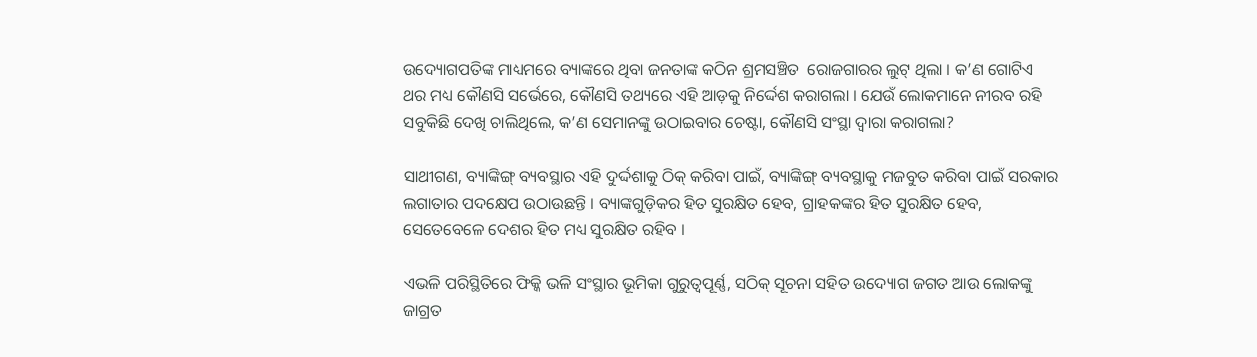ଉଦ୍ୟୋଗପତିଙ୍କ ମାଧ୍ୟମରେ ବ୍ୟାଙ୍କରେ ଥିବା ଜନତାଙ୍କ କଠିନ ଶ୍ରମସଞ୍ଚିତ  ରୋଜଗାରର ଲୁଟ୍ ଥିଲା । କ’ଣ ଗୋଟିଏ ଥର ମଧ୍ୟ କୌଣସି ସର୍ଭେରେ, କୌଣସି ତଥ୍ୟରେ ଏହି ଆଡ଼କୁ ନିର୍ଦ୍ଦେଶ କରାଗଲା । ଯେଉଁ ଲୋକମାନେ ନୀରବ ରହି ସବୁକିଛି ଦେଖି ଚାଲିଥିଲେ, କ’ଣ ସେମାନଙ୍କୁ ଉଠାଇବାର ଚେଷ୍ଟା, କୌଣସି ସଂସ୍ଥା ଦ୍ୱାରା କରାଗଲା?

ସାଥୀଗଣ, ବ୍ୟାଙ୍କିଙ୍ଗ୍ ବ୍ୟବସ୍ଥାର ଏହି ଦୁର୍ଦ୍ଦଶାକୁ ଠିକ୍ କରିବା ପାଇଁ, ବ୍ୟାଙ୍କିଙ୍ଗ୍ ବ୍ୟବସ୍ଥାକୁ ମଜବୁତ କରିବା ପାଇଁ ସରକାର ଲଗାତାର ପଦକ୍ଷେପ ଉଠାଉଛନ୍ତି । ବ୍ୟାଙ୍କଗୁଡ଼ିକର ହିତ ସୁରକ୍ଷିତ ହେବ, ଗ୍ରାହକଙ୍କର ହିତ ସୁରକ୍ଷିତ ହେବ, ସେତେବେଳେ ଦେଶର ହିତ ମଧ୍ୟ ସୁରକ୍ଷିତ ରହିବ ।

ଏଭଳି ପରିସ୍ଥିତିରେ ଫିକ୍କି ଭଳି ସଂସ୍ଥାର ଭୂମିକା ଗୁରୁତ୍ୱପୂର୍ଣ୍ଣ, ସଠିକ୍ ସୂଚନା ସହିତ ଉଦ୍ୟୋଗ ଜଗତ ଆଉ ଲୋକଙ୍କୁ ଜାଗ୍ରତ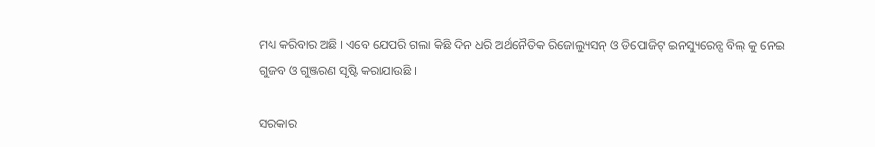ମଧ୍ୟ କରିବାର ଅଛି । ଏବେ ଯେପରି ଗଲା କିଛି ଦିନ ଧରି ଅର୍ଥନୈତିକ ରିଜୋଲ୍ୟୁସନ୍ ଓ ଡିପୋଜିଟ୍ ଇନସ୍ୟୁରେନ୍ସ ବିଲ୍ କୁ ନେଇ ଗୁଜବ ଓ ଗୁଞ୍ଜରଣ ସୃଷ୍ଟି କରାଯାଉଛି ।

ସରକାର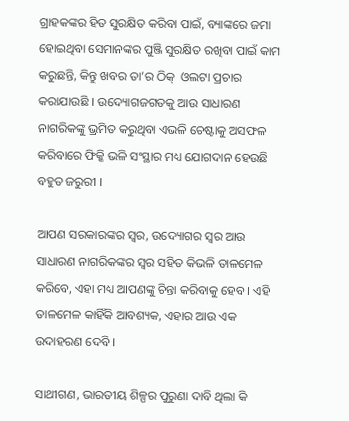ଗ୍ରାହକଙ୍କର ହିତ ସୁରକ୍ଷିତ କରିବା ପାଇଁ, ବ୍ୟାଙ୍କରେ ଜମା ହୋଇଥିବା ସେମାନଙ୍କର ପୁଞ୍ଜି ସୁରକ୍ଷିତ ରଖିବା ପାଇଁ କାମ କରୁଛନ୍ତି, କିନ୍ତୁ ଖବର ତା’ର ଠିକ୍  ଓଲଟା ପ୍ରଚାର କରାଯାଉଛି । ଉଦ୍ୟୋଗଜଗତକୁ ଆଉ ସାଧାରଣ ନାଗରିକଙ୍କୁ ଭ୍ରମିତ କରୁଥିବା ଏଭଳି ଚେଷ୍ଟାକୁ ଅସଫଳ କରିବାରେ ଫିକ୍କି ଭଳି ସଂସ୍ଥାର ମଧ୍ୟ ଯୋଗଦାନ ହେଉଛି ବହୁତ ଜରୁରୀ ।

ଆପଣ ସରକାରଙ୍କର ସ୍ୱର, ଉଦ୍ୟୋଗର ସ୍ୱର ଆଉ ସାଧାରଣ ନାଗରିକଙ୍କର ସ୍ୱର ସହିତ କିଭଳି ତାଳମେଳ କରିବେ, ଏହା ମଧ୍ୟ ଆପଣଙ୍କୁ ଚିନ୍ତା କରିବାକୁ ହେବ । ଏହି ତାଳମେଳ କାହିଁକି ଆବଶ୍ୟକ, ଏହାର ଆଉ ଏକ ଉଦାହରଣ ଦେବି ।

ସାଥୀଗଣ, ଭାରତୀୟ ଶିଳ୍ପର ପୁରୁଣା ଦାବି ଥିଲା କି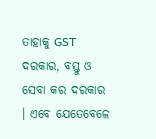ତାହାକୁ GST ଦରକାର, ବସ୍ତୁ ଓ ସେବା କର ଦରକାର । ଏବେ ଯେତେବେଳେ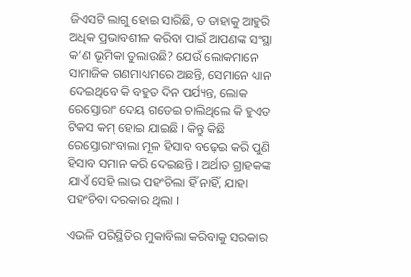ଜିଏସଟି ଲାଗୁ ହୋଇ ସାରିଛି, ତ ତାହାକୁ ଆହୁରି ଅଧିକ ପ୍ରଭାବଶୀଳ କରିବା ପାଇଁ ଆପଣଙ୍କ ସଂସ୍ଥା କ’ଣ ଭୂମିକା ତୁଲାଉଛି? ଯେଉଁ ଲୋକମାନେ ସାମାଜିକ ଗଣମାଧ୍ୟମରେ ଅଛନ୍ତି, ସେମାନେ ଧ୍ୟାନ ଦେଇଥିବେ କି ବହୁତ ଦିନ ପର୍ଯ୍ୟନ୍ତ, ଲୋକ ରେସ୍ତୋରାଂ ଦେୟ ଗଡେଇ ଚାଲିଥିଲେ କି ହୁଏତ ଟିକସ କମ୍ ହୋଇ ଯାଇଛି । କିନ୍ତୁ କିଛି ରେସ୍ତୋରାଂବାଲା ମୂଳ ହିସାବ ବଢ଼େଇ କରି ପୁଣି ହିସାବ ସମାନ କରି ଦେଇଛନ୍ତି । ଅର୍ଥାତ ଗ୍ରାହକଙ୍କ ଯାଏଁ ସେହି ଲାଭ ପହଂଚିଲା ହିଁ ନାହିଁ, ଯାହା ପହଂଚିବା ଦରକାର ଥିଲା ।

ଏଭଳି ପରିସ୍ଥିତିର ମୁକାବିଲା କରିବାକୁ ସରକାର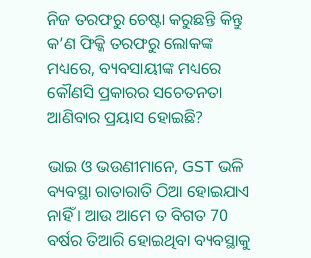ନିଜ ତରଫରୁ ଚେଷ୍ଟା କରୁଛନ୍ତି କିନ୍ତୁ କ’ଣ ଫିକ୍କି ତରଫରୁ ଲୋକଙ୍କ ମଧ୍ୟରେ, ବ୍ୟବସାୟୀଙ୍କ ମଧ୍ୟରେ କୌଣସି ପ୍ରକାରର ସଚେତନତା ଆଣିବାର ପ୍ରୟାସ ହୋଇଛି?

ଭାଇ ଓ ଭଉଣୀମାନେ, GST ଭଳି ବ୍ୟବସ୍ଥା ରାତାରାତି ଠିଆ ହୋଇଯାଏ ନାହିଁ । ଆଉ ଆମେ ତ ବିଗତ 70 ବର୍ଷର ତିଆରି ହୋଇଥିବା ବ୍ୟବସ୍ଥାକୁ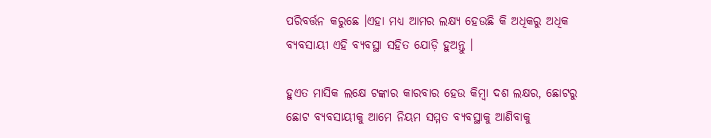ପରିବର୍ତ୍ତନ କରୁଛେ ।ଏହା ମଧ୍ୟ ଆମର ଲକ୍ଷ୍ୟ ହେଉଛି କି ଅଧିକରୁ ଅଧିକ ବ୍ୟବସାୟୀ ଏହି ବ୍ୟବସ୍ଥା ସହିତ ଯୋଡ଼ି ହୁଅନ୍ତୁ ।

ହୁଏତ ମାସିକ ଲକ୍ଷେ ଟଙ୍କାର କାରବାର ହେଉ କିମ୍ବା ଦଶ ଲକ୍ଷର, ଛୋଟରୁ ଛୋଟ ବ୍ୟବସାୟୀକୁ ଆମେ ନିୟମ ସମ୍ମତ ବ୍ୟବସ୍ଥାକୁ ଆଣିବାକୁ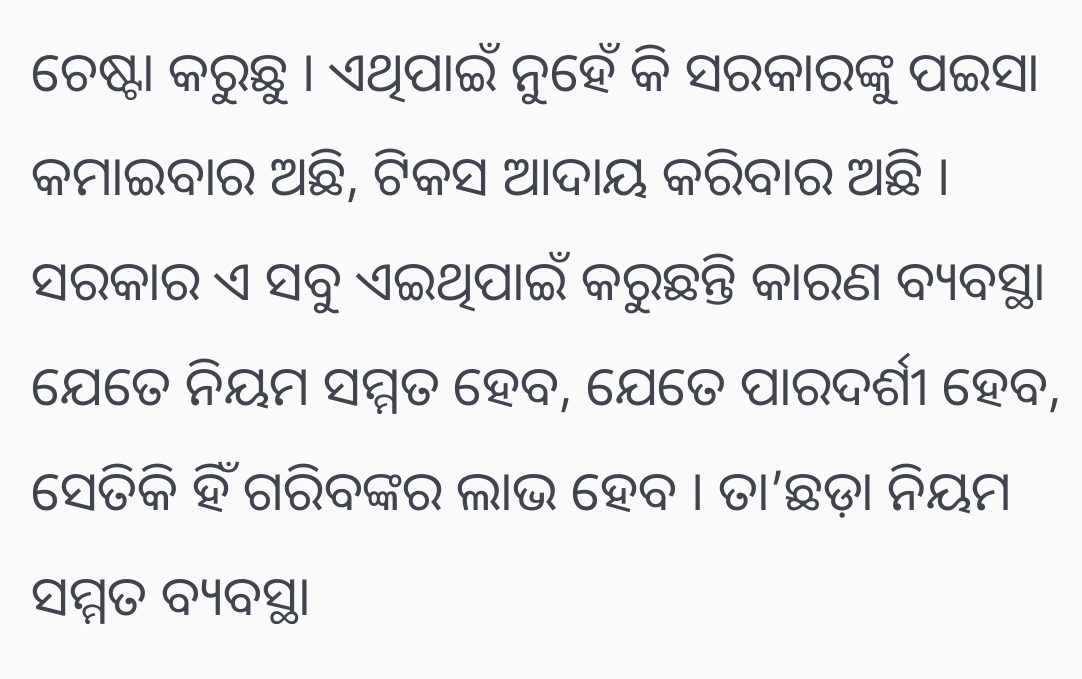ଚେଷ୍ଟା କରୁଛୁ । ଏଥିପାଇଁ ନୁହେଁ କି ସରକାରଙ୍କୁ ପଇସା କମାଇବାର ଅଛି, ଟିକସ ଆଦାୟ କରିବାର ଅଛି । ସରକାର ଏ ସବୁ ଏଇଥିପାଇଁ କରୁଛନ୍ତି କାରଣ ବ୍ୟବସ୍ଥା ଯେତେ ନିୟମ ସମ୍ମତ ହେବ, ଯେତେ ପାରଦର୍ଶୀ ହେବ, ସେତିକି ହିଁ ଗରିବଙ୍କର ଲାଭ ହେବ । ତା’ଛଡ଼ା ନିୟମ ସମ୍ମତ ବ୍ୟବସ୍ଥା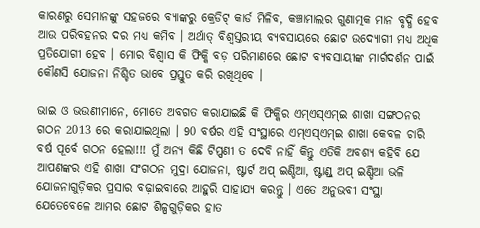କାରଣରୁ ସେମାନଙ୍କୁ ସହଜରେ ବ୍ୟାଙ୍କରୁ କ୍ରେଡିଟ୍ କାର୍ଡ ମିଳିବ, କଞ୍ଚାମାଲର ଗୁଣାତ୍ମକ ମାନ ବୃଦ୍ଧି ହେବ ଆଉ ପରିବହନର ଦର ମଧ୍ୟ କମିବ । ଅର୍ଥାତ୍ ବିଶ୍ୱସ୍ତରୀୟ ବ୍ୟବସାୟରେ ଛୋଟ ଉଦ୍ୟୋଗୀ ମଧ୍ୟ ଅଧିକ ପ୍ରତିଯୋଗୀ ହେବ । ମୋର ବିଶ୍ୱାସ କି ଫିକ୍କି ବଡ଼ ପରିମାଣରେ ଛୋଟ ବ୍ୟବସାୟୀଙ୍କ ମାର୍ଗଦର୍ଶନ ପାଇଁ କୌଣସି ଯୋଜନା ନିଶ୍ଚିତ ଭାବେ ପ୍ରସ୍ତୁତ କରି ରଖିଥିବେ ।

ଭାଇ ଓ ଭଉଣୀମାନେ, ମୋତେ ଅବଗତ କରାଯାଇଛି କି ଫିକ୍କିର ଏମ୍ଏସ୍ଏମ୍ଇ ଶାଖା ସଙ୍ଗଠନର ଗଠନ 2013 ରେ କରାଯାଇଥିଲା । 90 ବର୍ଷର ଏହି ସଂସ୍ଥାରେ ଏମ୍ଏସ୍ଏମ୍ଇ ଶାଖା କେବଳ ଚାରି ବର୍ଷ ପୂର୍ବେ ଗଠନ ହେଲା!!! ମୁଁ ଅନ୍ୟ କିଛି ଟିପ୍ପଣୀ ତ ଦେବି ନାହିଁ କିନ୍ତୁ ଏତିକି ଅବଶ୍ୟ କହିବି ଯେ ଆପଣଙ୍କର ଏହି ଶାଖା ସଂଗଠନ ମୁଦ୍ରା ଯୋଜନା, ଷ୍ଟାର୍ଟ ଅପ୍ ଇଣ୍ଡିଆ, ଷ୍ଟାଣ୍ଡ୍ ଅପ୍ ଇଣ୍ଡିଆ ଭଳି ଯୋଜନାଗୁଡ଼ିକର ପ୍ରସାର ବଢ଼ାଇବାରେ ଆହୁରି ସାହାଯ୍ୟ କରନ୍ତୁ । ଏତେ ଅନୁଭବୀ ସଂସ୍ଥା ଯେତେବେଳେ ଆମର ଛୋଟ ଶିଳ୍ପଗୁଡ଼ିକର ହାତ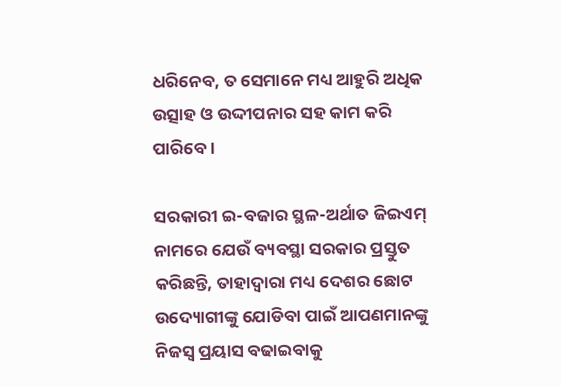ଧରିନେବ, ତ ସେମାନେ ମଧ୍ୟ ଆହୁରି ଅଧିକ ଉତ୍ସାହ ଓ ଉଦ୍ଦୀପନାର ସହ କାମ କରି ପାରିବେ ।

ସରକାରୀ ଇ-ବଜାର ସ୍ଥଳ-ଅର୍ଥାତ ଜିଇଏମ୍ ନାମରେ ଯେଉଁ ବ୍ୟବସ୍ଥା ସରକାର ପ୍ରସ୍ତୁତ କରିଛନ୍ତି, ତାହାଦ୍ୱାରା ମଧ୍ୟ ଦେଶର ଛୋଟ ଉଦ୍ୟୋଗୀଙ୍କୁ ଯୋଡିବା ପାଇଁ ଆପଣମାନଙ୍କୁ ନିଜସ୍ୱ ପ୍ରୟାସ ବଢାଇବାକୁ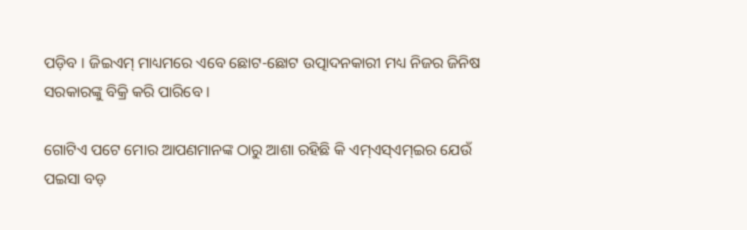ପଡ଼ିବ । ଜିଇଏମ୍ ମାଧ୍ୟମରେ ଏବେ ଛୋଟ-ଛୋଟ ଉତ୍ପାଦନକାରୀ ମଧ୍ୟ ନିଜର ଜିନିଷ ସରକାରଙ୍କୁ ବିକ୍ରି କରି ପାରିବେ ।

ଗୋଟିଏ ପଟେ ମୋର ଆପଣମାନଙ୍କ ଠାରୁ ଆଶା ରହିଛି କି ଏମ୍ଏସ୍ଏମ୍ଇର ଯେଉଁ ପଇସା ବଡ଼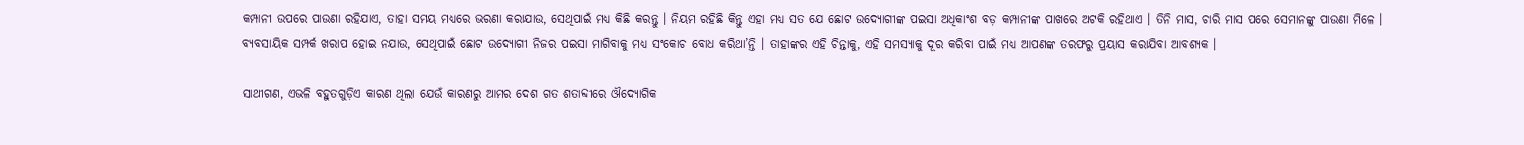କମ୍ପାନୀ ଉପରେ ପାଉଣା ରହିଯାଏ, ତାହା ସମୟ ମଧ୍ୟରେ ଭରଣା କରାଯାଉ, ସେଥିପାଇଁ ମଧ୍ୟ କିଛି କରନ୍ତୁ । ନିୟମ ରହିଛି କିନ୍ତୁ ଏହା ମଧ୍ୟ ସତ ଯେ ଛୋଟ ଉଦ୍ୟୋଗୀଙ୍କ ପଇସା ଅଧିକାଂଶ ବଡ଼ କମ୍ପାନୀଙ୍କ ପାଖରେ ଅଟକି ରହିଥାଏ । ତିନି ମାସ, ଚାରି ମାସ ପରେ ସେମାନଙ୍କୁ ପାଉଣା ମିଳେ । ବ୍ୟବସାୟିକ ସମ୍ପର୍କ ଖରାପ ହୋଇ ନଯାଉ, ସେଥିପାଇଁ ଛୋଟ ଉଦ୍ୟୋଗୀ ନିଜର ପଇସା ମାଗିବାକୁ ମଧ୍ୟ ସଂକୋଚ ବୋଧ କରିଥା’ନ୍ତି । ତାହାଙ୍କର ଏହି ଚିନ୍ତାକୁ, ଏହି ସମସ୍ୟାକୁ ଦୂର କରିବା ପାଇଁ ମଧ୍ୟ ଆପଣଙ୍କ ତରଫରୁ ପ୍ରୟାସ କରାଯିବା ଆବଶ୍ୟକ ।

ସାଥୀଗଣ, ଏଭଳି ବହୁତଗୁଡ଼ିଏ କାରଣ ଥିଲା ଯେଉଁ କାରଣରୁ ଆମର ଦେଶ ଗତ ଶତାବ୍ଦୀରେ ଔଦ୍ୟୋଗିକ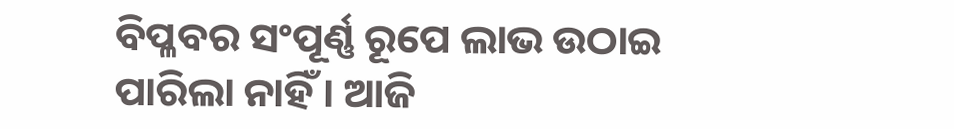ବିପ୍ଳବର ସଂପୂର୍ଣ୍ଣ ରୂପେ ଲାଭ ଉଠାଇ ପାରିଲା ନାହିଁ । ଆଜି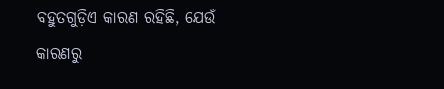ବହୁତଗୁଡ଼ିଏ କାରଣ ରହିଛି, ଯେଉଁ କାରଣରୁ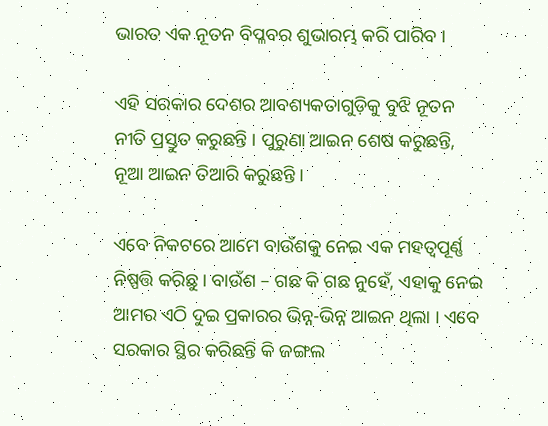ଭାରତ ଏକ ନୂତନ ବିପ୍ଳବର ଶୁଭାରମ୍ଭ କରି ପାରିବ ।

ଏହି ସରକାର ଦେଶର ଆବଶ୍ୟକତାଗୁଡ଼ିକୁ ବୁଝି ନୂତନ ନୀତି ପ୍ରସ୍ତୁତ କରୁଛନ୍ତି । ପୁରୁଣା ଆଇନ ଶେଷ କରୁଛନ୍ତି, ନୂଆ ଆଇନ ତିଆରି କରୁଛନ୍ତି ।

ଏବେ ନିକଟରେ ଆମେ ବାଉଁଶକୁ ନେଇ ଏକ ମହତ୍ୱପୂର୍ଣ୍ଣ ନିଷ୍ପତ୍ତି କରିଛୁ । ବାଉଁଶ – ଗଛ କି ଗଛ ନୁହେଁ, ଏହାକୁ ନେଇ ଆମର ଏଠି ଦୁଇ ପ୍ରକାରର ଭିନ୍ନ-ଭିନ୍ନ ଆଇନ ଥିଲା । ଏବେ ସରକାର ସ୍ଥିର କରିଛନ୍ତି କି ଜଙ୍ଗଲ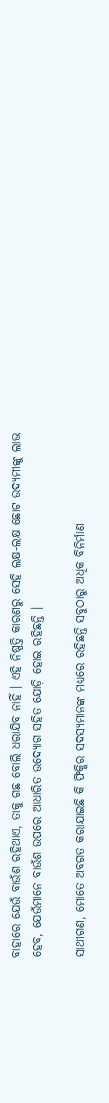ବାହାରେ ଯେଉଁ ବାଉଁଶ ରହିଥାଏ, ତାକୁ ଗଛ ବୋଲି ଧରାଯିବ ନାହିଁ । ଏହି ନିଷ୍ପତ୍ତି କାରଣରୁ ସେହି ଲକ୍ଷ-ଲକ୍ଷ ଛୋଟ ଉଦ୍ୟମୀଙ୍କୁ ଲାଭ ହେବ, ଯେଉଁମାନେ ବାଉଁଶ ଉପରେ ଆଧାରିତ ଉଦ୍ୟୋଗ ସହିତ ଯୋଡ଼ି ହୋଇ ରହିଛନ୍ତି ।

ସାଥୀଗଣ, ମୋତେ ଅବଗତ କରାଯାଇଛି କି ଫିକ୍କିର ସଦସ୍ୟମାନଙ୍କ ମଧ୍ୟରେ ରହିଛନ୍ତି ସବୁଠାରୁ ଅଧିକ ବିନିର୍ମାଣ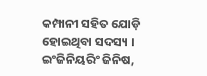କମ୍ପାନୀ ସହିତ ଯୋଡ଼ି ହୋଇଥିବା ସଦସ୍ୟ । ଇଂଜିନିୟରିଂ ଜିନିଷ,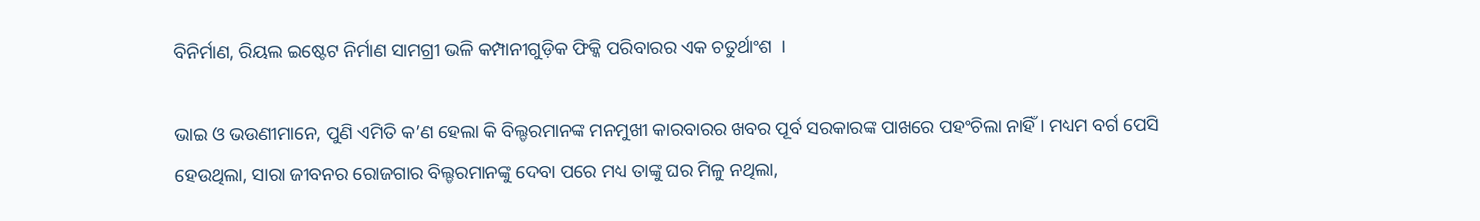ବିନିର୍ମାଣ, ରିୟଲ ଇଷ୍ଟେଟ ନିର୍ମାଣ ସାମଗ୍ରୀ ଭଳି କମ୍ପାନୀଗୁଡ଼ିକ ଫିକ୍କି ପରିବାରର ଏକ ଚତୁର୍ଥାଂଶ  ।

ଭାଇ ଓ ଭଉଣୀମାନେ, ପୁଣି ଏମିତି କ’ଣ ହେଲା କି ବିଲ୍ଡରମାନଙ୍କ ମନମୁଖୀ କାରବାରର ଖବର ପୂର୍ବ ସରକାରଙ୍କ ପାଖରେ ପହଂଚିଲା ନାହିଁ । ମଧ୍ୟମ ବର୍ଗ ପେସି ହେଉଥିଲା, ସାରା ଜୀବନର ରୋଜଗାର ବିଲ୍ଡରମାନଙ୍କୁ ଦେବା ପରେ ମଧ୍ୟ ତାଙ୍କୁ ଘର ମିଳୁ ନଥିଲା,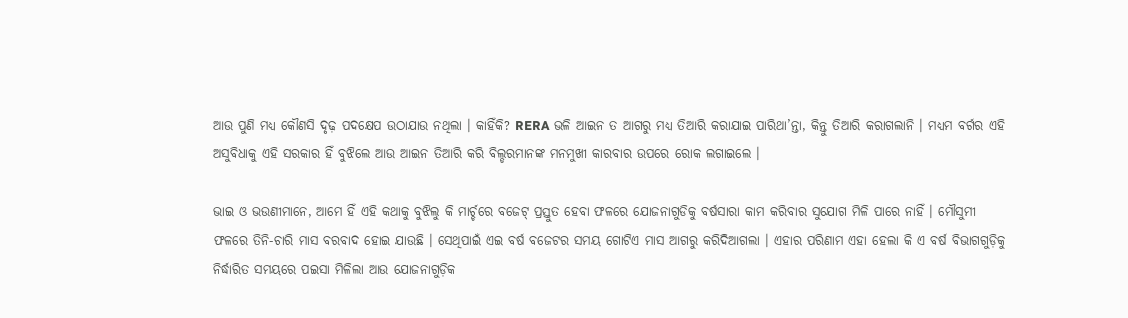ଆଉ ପୁଣି ମଧ୍ୟ କୌଣସି ଦୃଢ଼ ପଦକ୍ଷେପ ଉଠାଯାଉ ନଥିଲା । କାହିଁକି? RERA ଭଳି ଆଇନ ତ ଆଗରୁ ମଧ୍ୟ ତିଆରି କରାଯାଇ ପାରିଥା’ନ୍ତା, କିନ୍ତୁ ତିଆରି କରାଗଲାନି । ମଧ୍ୟମ ବର୍ଗର ଏହି ଅସୁବିଧାକୁ ଏହି ସରକାର ହିଁ ବୁଝିଲେ ଆଉ ଆଇନ ତିଆରି କରି ବିଲ୍ଡରମାନଙ୍କ ମନମୁଖୀ କାରବାର ଉପରେ ରୋକ ଲଗାଇଲେ ।

ଭାଇ ଓ ଭଉଣୀମାନେ, ଆମେ ହିଁ ଏହି କଥାକୁ ବୁଝିଲୁ କି ମାର୍ଚ୍ଚରେ ବଜେଟ୍ ପ୍ରସ୍ତୁତ ହେବା ଫଳରେ ଯୋଜନାଗୁଡିକୁ ବର୍ଷସାରା କାମ କରିବାର ସୁଯୋଗ ମିଳି ପାରେ ନାହିଁ । ମୌସୁମୀ ଫଳରେ ତିନି-ଚାରି ମାସ ବରବାଦ ହୋଇ ଯାଉଛି । ସେଥିପାଇଁ ଏଇ ବର୍ଷ ବଜେଟର ସମୟ ଗୋଟିଏ ମାସ ଆଗରୁ କରିଦିଆଗଲା । ଏହାର ପରିଣାମ ଏହା ହେଲା କି ଏ ବର୍ଷ ବିଭାଗଗୁଡ଼ିକୁ ନିର୍ଦ୍ଧାରିତ ସମୟରେ ପଇସା ମିଳିଲା ଆଉ ଯୋଜନାଗୁଡ଼ିକ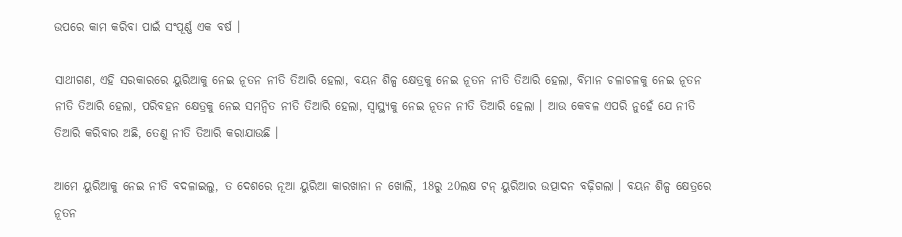ଉପରେ କାମ କରିବା ପାଇଁ ସଂପୂର୍ଣ୍ଣ ଏକ ବର୍ଷ ।

ସାଥୀଗଣ, ଏହି ସରକାରରେ ୟୁରିଆକୁ ନେଇ ନୂତନ ନୀତି ତିଆରି ହେଲା, ବୟନ ଶିଳ୍ପ କ୍ଷେତ୍ରକୁ ନେଇ ନୂତନ ନୀତି ତିଆରି ହେଲା, ବିମାନ ଚଳାଚଳକୁ ନେଇ ନୂତନ ନୀତି ତିଆରି ହେଲା, ପରିବହନ କ୍ଷେତ୍ରକୁ ନେଇ ସମନ୍ୱିତ ନୀତି ତିଆରି ହେଲା, ସ୍ୱାସ୍ଥ୍ୟକୁ ନେଇ ନୂତନ ନୀତି ତିଆରି ହେଲା । ଆଉ କେବଳ ଏପରି ନୁହେଁ ଯେ ନୀତି ତିଆରି କରିବାର ଅଛି, ତେଣୁ ନୀତି ତିଆରି କରାଯାଉଛି ।

ଆମେ ୟୁରିଆକୁ ନେଇ ନୀତି ବଦଳାଇଲୁ, ତ ଦେଶରେ ନୂଆ ୟୁରିଆ କାରଖାନା ନ ଖୋଲି, 18ରୁ 20ଲକ୍ଷ ଟନ୍ ୟୁରିଆର ଉତ୍ପାଦନ ବଢ଼ିଗଲା । ବୟନ ଶିଳ୍ପ କ୍ଷେତ୍ରରେ ନୂତନ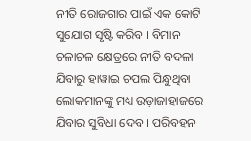ନୀତି ରୋଜଗାର ପାଇଁ ଏକ କୋଟି ସୁଯୋଗ ସୃଷ୍ଟି କରିବ । ବିମାନ ଚଳାଚଳ କ୍ଷେତ୍ରରେ ନୀତି ବଦଳା ଯିବାରୁ ହାୱାଇ ଚପଲ ପିନ୍ଧୁଥିବା ଲୋକମାନଙ୍କୁ ମଧ୍ୟ ଉଡ଼ାଜାହାଜରେ ଯିବାର ସୁବିଧା ଦେବ । ପରିବହନ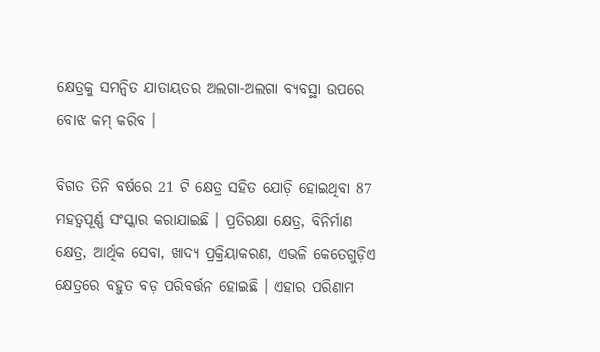କ୍ଷେତ୍ରକୁ ସମନ୍ୱିତ ଯାତାୟତର ଅଲଗା-ଅଲଗା ବ୍ୟବସ୍ଥା ଉପରେ ବୋଝ କମ୍ କରିବ ।

ବିଗତ ତିନି ବର୍ଷରେ 21 ଟି କ୍ଷେତ୍ର ସହିତ ଯୋଡ଼ି ହୋଇଥିବା 87 ମହତ୍ୱପୂର୍ଣ୍ଣ ସଂସ୍କାର କରାଯାଇଛି । ପ୍ରତିରକ୍ଷା କ୍ଷେତ୍ର, ବିନିର୍ମାଣ କ୍ଷେତ୍ର, ଆର୍ଥିକ ସେବା, ଖାଦ୍ୟ ପ୍ରକ୍ରିୟାକରଣ, ଏଭଳି କେତେଗୁଡ଼ିଏ କ୍ଷେତ୍ରରେ ବହୁତ ବଡ଼ ପରିବର୍ତ୍ତନ ହୋଇଛି । ଏହାର ପରିଣାମ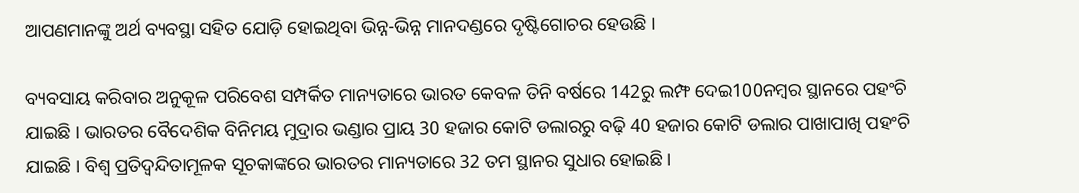ଆପଣମାନଙ୍କୁ ଅର୍ଥ ବ୍ୟବସ୍ଥା ସହିତ ଯୋଡ଼ି ହୋଇଥିବା ଭିନ୍ନ-ଭିନ୍ନ ମାନଦଣ୍ଡରେ ଦୃଷ୍ଟିଗୋଚର ହେଉଛି ।

ବ୍ୟବସାୟ କରିବାର ଅନୁକୂଳ ପରିବେଶ ସମ୍ପର୍କିତ ମାନ୍ୟତାରେ ଭାରତ କେବଳ ତିନି ବର୍ଷରେ 142ରୁ ଲମ୍ଫ ଦେଇ100ନମ୍ବର ସ୍ଥାନରେ ପହଂଚି ଯାଇଛି । ଭାରତର ବୈଦେଶିକ ବିନିମୟ ମୁଦ୍ରାର ଭଣ୍ଡାର ପ୍ରାୟ 30 ହଜାର କୋଟି ଡଲାରରୁ ବଢ଼ି 40 ହଜାର କୋଟି ଡଲାର ପାଖାପାଖି ପହଂଚି ଯାଇଛି । ବିଶ୍ୱ ପ୍ରତିଦ୍ୱନ୍ଦିତାମୂଳକ ସୂଚକାଙ୍କରେ ଭାରତର ମାନ୍ୟତାରେ 32 ତମ ସ୍ଥାନର ସୁଧାର ହୋଇଛି ।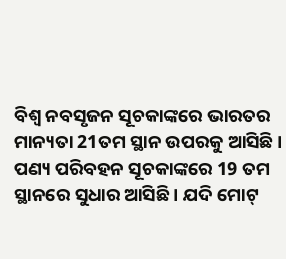ବିଶ୍ୱ ନବସୃଜନ ସୂଚକାଙ୍କରେ ଭାରତର ମାନ୍ୟତା 21ତମ ସ୍ଥାନ ଉପରକୁ ଆସିଛି । ପଣ୍ୟ ପରିବହନ ସୂଚକାଙ୍କରେ 19 ତମ ସ୍ଥାନରେ ସୁଧାର ଆସିଛି । ଯଦି ମୋଟ୍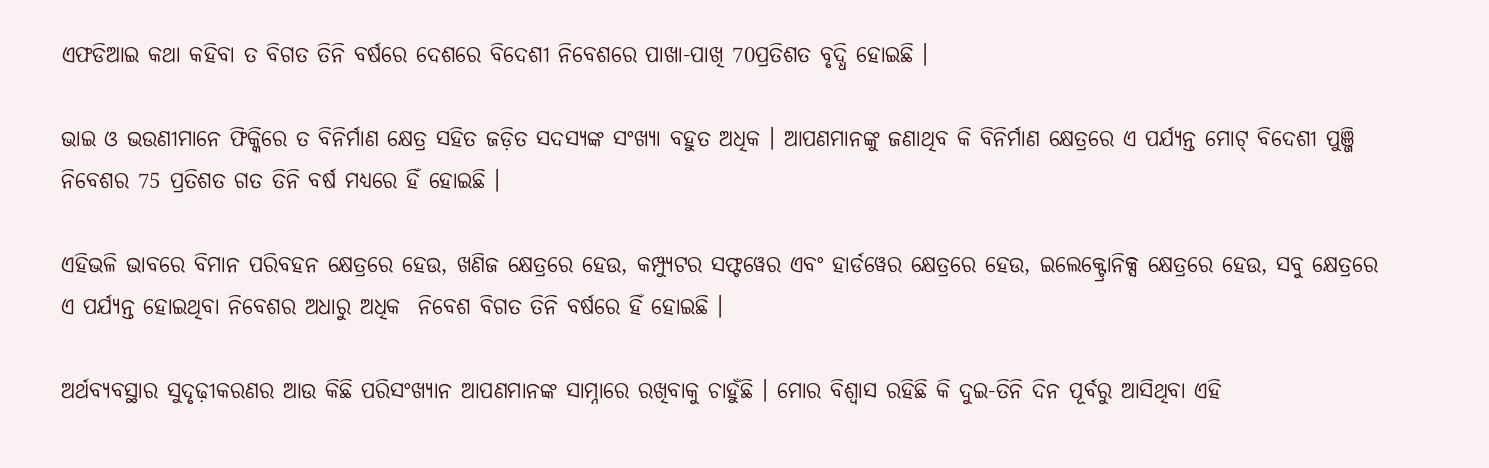ଏଫଡିଆଇ କଥା କହିବା ତ ବିଗତ ତିନି ବର୍ଷରେ ଦେଶରେ ବିଦେଶୀ ନିବେଶରେ ପାଖା-ପାଖି 70ପ୍ରତିଶତ ବୃଦ୍ଧି ହୋଇଛି ।

ଭାଇ ଓ ଭଉଣୀମାନେ ଫିକ୍କିରେ ତ ବିନିର୍ମାଣ କ୍ଷେତ୍ର ସହିତ ଜଡ଼ିତ ସଦସ୍ୟଙ୍କ ସଂଖ୍ୟା ବହୁତ ଅଧିକ । ଆପଣମାନଙ୍କୁ ଜଣାଥିବ କି ବିନିର୍ମାଣ କ୍ଷେତ୍ରରେ ଏ ପର୍ଯ୍ୟନ୍ତ ମୋଟ୍ ବିଦେଶୀ ପୁଞ୍ଜି ନିବେଶର 75 ପ୍ରତିଶତ ଗତ ତିନି ବର୍ଷ ମଧ୍ୟରେ ହିଁ ହୋଇଛି ।

ଏହିଭଳି ଭାବରେ ବିମାନ ପରିବହନ କ୍ଷେତ୍ରରେ ହେଉ, ଖଣିଜ କ୍ଷେତ୍ରରେ ହେଉ, କମ୍ପ୍ୟୁଟର ସଫ୍ଟୱେର ଏବଂ ହାର୍ଡୱେର କ୍ଷେତ୍ରରେ ହେଉ, ଇଲେକ୍ଟ୍ରୋନିକ୍ସ କ୍ଷେତ୍ରରେ ହେଉ, ସବୁ କ୍ଷେତ୍ରରେ ଏ ପର୍ଯ୍ୟନ୍ତ ହୋଇଥିବା ନିବେଶର ଅଧାରୁ ଅଧିକ  ନିବେଶ ବିଗତ ତିନି ବର୍ଷରେ ହିଁ ହୋଇଛି ।

ଅର୍ଥବ୍ୟବସ୍ଥାର ସୁଦୃଢ଼ୀକରଣର ଆଉ କିଛି ପରିସଂଖ୍ୟାନ ଆପଣମାନଙ୍କ ସାମ୍ନାରେ ରଖିବାକୁ ଚାହୁଁଛି । ମୋର ବିଶ୍ୱାସ ରହିଛି କି ଦୁଇ-ତିନି ଦିନ ପୂର୍ବରୁ ଆସିଥିବା ଏହି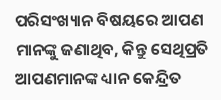ପରିସଂଖ୍ୟାନ ବିଷୟରେ ଆପଣ ମାନଙ୍କୁ ଜଣାଥିବ, କିନ୍ତୁ ସେଥିପ୍ରତି ଆପଣମାନଙ୍କ ଧ୍ୟାନ କେନ୍ଦ୍ରିତ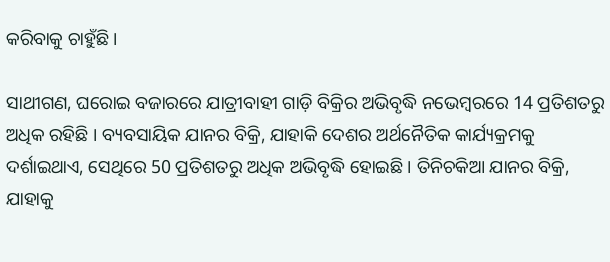କରିବାକୁ ଚାହୁଁଛି ।

ସାଥୀଗଣ, ଘରୋଇ ବଜାରରେ ଯାତ୍ରୀବାହୀ ଗାଡ଼ି ବିକ୍ରିର ଅଭିବୃଦ୍ଧି ନଭେମ୍ବରରେ 14 ପ୍ରତିଶତରୁ ଅଧିକ ରହିଛି । ବ୍ୟବସାୟିକ ଯାନର ବିକ୍ରି, ଯାହାକି ଦେଶର ଅର୍ଥନୈତିକ କାର୍ଯ୍ୟକ୍ରମକୁ ଦର୍ଶାଇଥାଏ, ସେଥିରେ 50 ପ୍ରତିଶତରୁ ଅଧିକ ଅଭିବୃଦ୍ଧି ହୋଇଛି । ତିନିଚକିଆ ଯାନର ବିକ୍ରି, ଯାହାକୁ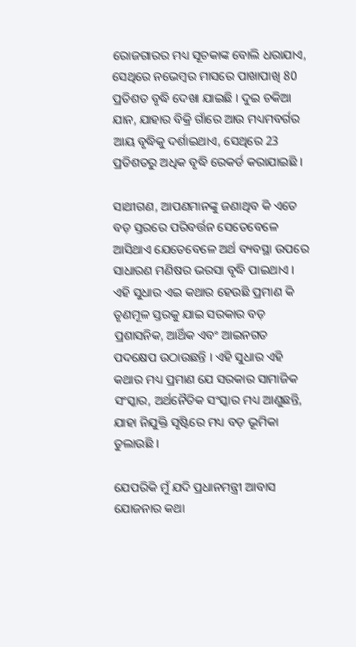ରୋଜଗାରର ମଧ୍ୟ ସୂଚକାଙ୍କ ବୋଲି ଧରାଯାଏ, ସେଥିରେ ନଭେମ୍ବର ମାସରେ ପାଖାପାଖି 80 ପ୍ରତିଶତ ବୃଦ୍ଧି ଦେଖା ଯାଇଛି । ଦୁଇ ଚକିଆ ଯାନ, ଯାହାର ବିକ୍ରି ଗାଁରେ ଆଉ ମଧ୍ୟମବର୍ଗର ଆୟ ବୃଦ୍ଧିକୁ ଦର୍ଶାଇଥାଏ, ସେଥିରେ 23 ପ୍ରତିଶତରୁ ଅଧିକ ବୃଦ୍ଧି ରେକର୍ଡ କରାଯାଇଛି ।

ସାଥୀଗଣ, ଆପଣମାନଙ୍କୁ ଜଣାଥିବ କି ଏତେ ବଡ଼ ସ୍ତରରେ ପରିବର୍ତ୍ତନ ସେତେବେଳେ ଆସିଥାଏ ଯେତେବେଳେ ଅର୍ଥ ବ୍ୟବସ୍ଥା ଉପରେ ସାଧାରଣ ମଣିଷର ଭରସା ବୃଦ୍ଧି ପାଇଥାଏ । ଏହି ସୁଧାର ଏଇ କଥାର ହେଉଛି ପ୍ରମାଣ କି ତୃଣମୂଳ ସ୍ତରକୁ ଯାଇ ସରକାର ବଡ଼ ପ୍ରଶାସନିକ, ଆର୍ଥିକ ଏବଂ ଆଇନଗତ ପଦକ୍ଷେପ ଉଠାଉଛନ୍ତି । ଏହି ସୁଧାର ଏହି କଥାର ମଧ୍ୟ ପ୍ରମାଣ ଯେ ସରକାର ସାମାଜିକ ସଂସ୍କାର, ଅର୍ଥନୈତିକ ସଂସ୍କାର ମଧ୍ୟ ଆଣୁଛନ୍ତି, ଯାହା ନିଯୁକ୍ତି ସୃଷ୍ଟିରେ ମଧ୍ୟ ବଡ଼ ଭୂମିକା ତୁଲାଉଛି ।

ଯେପରିକି ମୁଁ ଯଦି ପ୍ରଧାନମନ୍ତ୍ରୀ ଆବାସ ଯୋଜନାର କଥା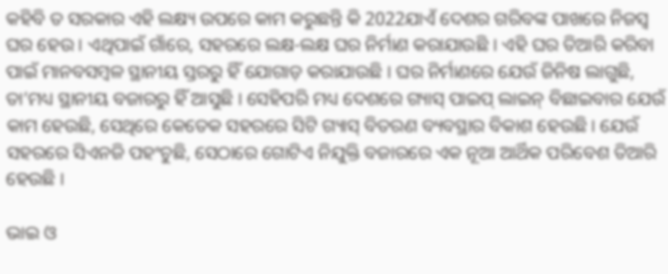କହିବି ତ ସରକାର ଏହି ଲକ୍ଷ୍ୟ ଉପରେ କାମ କରୁଛନ୍ତି କି 2022ଯାଏଁ ଦେଶର ଗରିବଙ୍କ ପାଖରେ ନିଜସ୍ୱ ଘର ହେଉ । ଏଥିପାଇଁ ଗାଁରେ, ସହରରେ ଲକ୍ଷ-ଲକ୍ଷ ଘର ନିର୍ମାଣ କରାଯାଉଛି । ଏହି ଘର ତିଆରି କରିବା ପାଇଁ ମାନବସମ୍ବଳ ସ୍ଥାନୀୟ ସ୍ତରରୁ ହିଁ ଯୋଗାଡ଼ କରାଯାଉଛି । ଘର ନିର୍ମାଣରେ ଯେଉଁ ଜିନିଷ ଲାଗୁଛି, ତା’ମଧ୍ୟ ସ୍ଥାନୀୟ ବଜାରରୁ ହିଁ ଆସୁଛି । ସେହିପରି ମଧ୍ୟ ଦେଶରେ ଗ୍ୟାସ୍ ପାଇପ୍ ଲାଇନ୍ ବିଛାଇବାର ଯେଉଁ କାମ ହେଉଛି, ସେଥିରେ କେତେକ ସହରରେ ସିଟି ଗ୍ୟାସ୍ ବିତରଣ ବ୍ୟବସ୍ଥାର ବିକାଶ ହେଉଛି । ଯେଉଁ ସହରରେ ସିଏନଜି ପହଂଚୁଛି, ସେଠାରେ ଗୋଟିଏ ନିଯୁକ୍ତି ବଜାରରେ ଏକ ନୂଆ ଆର୍ଥିକ ପରିବେଶ ତିଆରି ହେଉଛି ।

ଭାଇ ଓ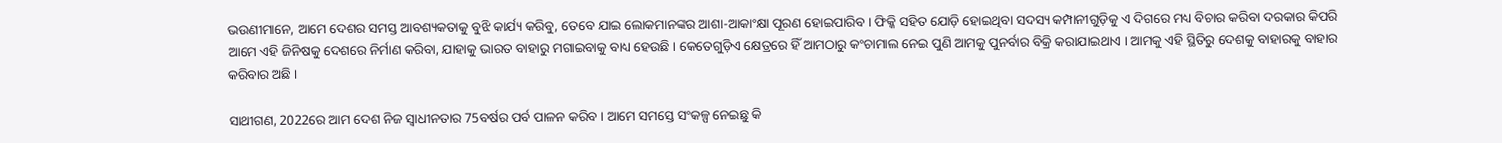ଭଉଣୀମାନେ, ଆମେ ଦେଶର ସମସ୍ତ ଆବଶ୍ୟକତାକୁ ବୁଝି କାର୍ଯ୍ୟ କରିବୁ, ତେବେ ଯାଇ ଲୋକମାନଙ୍କର ଆଶା-ଆକାଂକ୍ଷା ପୂରଣ ହୋଇପାରିବ । ଫିକ୍କି ସହିତ ଯୋଡ଼ି ହୋଇଥିବା ସଦସ୍ୟ କମ୍ପାନୀଗୁଡ଼ିକୁ ଏ ଦିଗରେ ମଧ୍ୟ ବିଚାର କରିବା ଦରକାର କିପରି ଆମେ ଏହି ଜିନିଷକୁ ଦେଶରେ ନିର୍ମାଣ କରିବା, ଯାହାକୁ ଭାରତ ବାହାରୁ ମଗାଇବାକୁ ବାଧ୍ୟ ହେଉଛି । କେତେଗୁଡ଼ିଏ କ୍ଷେତ୍ରରେ ହିଁ ଆମଠାରୁ କଂଚାମାଲ ନେଇ ପୁଣି ଆମକୁ ପୁନର୍ବାର ବିକ୍ରି କରାଯାଇଥାଏ । ଆମକୁ ଏହି ସ୍ଥିତିରୁ ଦେଶକୁ ବାହାରକୁ ବାହାର କରିବାର ଅଛି ।

ସାଥୀଗଣ, 2022ରେ ଆମ ଦେଶ ନିଜ ସ୍ୱାଧୀନତାର 75ବର୍ଷର ପର୍ବ ପାଳନ କରିବ । ଆମେ ସମସ୍ତେ ସଂକଳ୍ପ ନେଇଛୁ କି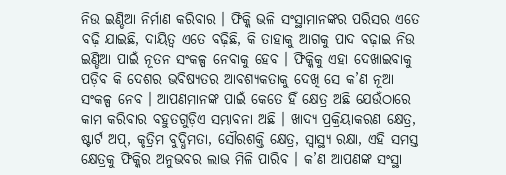ନିଉ ଇଣ୍ଡିଆ ନିର୍ମାଣ କରିବାର । ଫିକ୍କି ଭଳି ସଂସ୍ଥାମାନଙ୍କର ପରିସର ଏତେ ବଢ଼ି ଯାଇଛି, ଦାୟିତ୍ୱ ଏତେ ବଢ଼ିଛି, କି ତାହାକୁ ଆଗକୁ ପାଦ ବଢ଼ାଇ ନିଉ ଇଣ୍ଡିଆ ପାଇଁ ନୂତନ ସଂକଳ୍ପ ନେବାକୁ ହେବ । ଫିକ୍କିକୁ ଏହା ଦେଖାଇବାକୁ ପଡ଼ିବ କି ଦେଶର ଭବିଷ୍ୟତର ଆବଶ୍ୟକତାକୁ ଦେଖି ସେ କ’ଣ ନୂଆ ସଂକଳ୍ପ ନେବ । ଆପଣମାନଙ୍କ ପାଇଁ କେତେ ହିଁ କ୍ଷେତ୍ର ଅଛି ଯେଉଁଠାରେ କାମ କରିବାର ବହୁତଗୁଡ଼ିଏ ସମ୍ଭାବନା ଅଛି । ଖାଦ୍ୟ ପ୍ରକ୍ରିୟାକରଣ କ୍ଷେତ୍ର, ଷ୍ଟାର୍ଟ ଅପ୍, କୃତ୍ରିମ ବୁଦ୍ଧିମତା, ସୌରଶକ୍ତି କ୍ଷେତ୍ର, ସ୍ୱାସ୍ଥ୍ୟ ରକ୍ଷା, ଏହି ସମସ୍ତ କ୍ଷେତ୍ରକୁ ଫିକ୍କିର ଅନୁଭବର ଲାଭ ମିଳି ପାରିବ । କ’ଣ ଆପଣଙ୍କ ସଂସ୍ଥା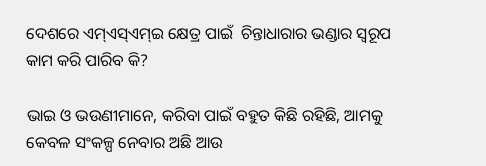ଦେଶରେ ଏମ୍ଏସ୍ଏମ୍ଇ କ୍ଷେତ୍ର ପାଇଁ  ଚିନ୍ତାଧାରାର ଭଣ୍ଡାର ସ୍ୱରୂପ କାମ କରି ପାରିବ କି?

ଭାଇ ଓ ଭଉଣୀମାନେ, କରିବା ପାଇଁ ବହୁତ କିଛି ରହିଛି, ଆମକୁ କେବଳ ସଂକଳ୍ପ ନେବାର ଅଛି ଆଉ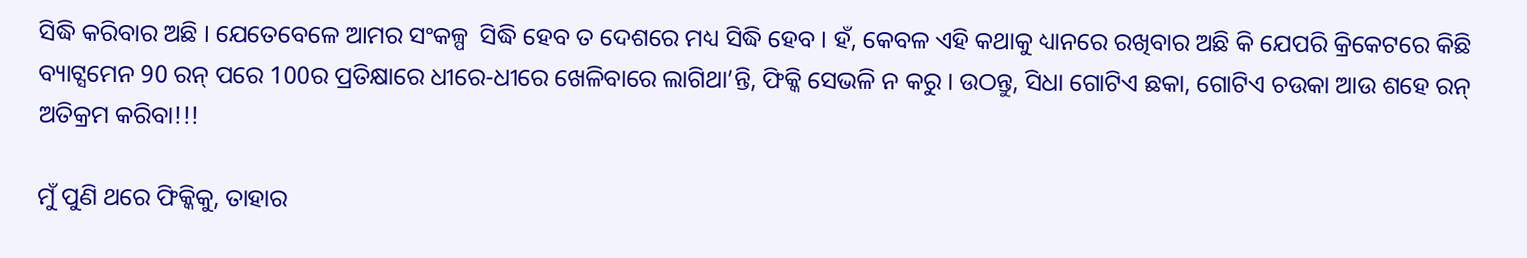ସିଦ୍ଧି କରିବାର ଅଛି । ଯେତେବେଳେ ଆମର ସଂକଳ୍ପ  ସିଦ୍ଧି ହେବ ତ ଦେଶରେ ମଧ୍ୟ ସିଦ୍ଧି ହେବ । ହଁ, କେବଳ ଏହି କଥାକୁ ଧ୍ୟାନରେ ରଖିବାର ଅଛି କି ଯେପରି କ୍ରିକେଟରେ କିଛି ବ୍ୟାଟ୍ସମେନ 90 ରନ୍ ପରେ 100ର ପ୍ରତିକ୍ଷାରେ ଧୀରେ-ଧୀରେ ଖେଳିବାରେ ଲାଗିଥା’ନ୍ତି, ଫିକ୍କି ସେଭଳି ନ କରୁ । ଉଠନ୍ତୁ, ସିଧା ଗୋଟିଏ ଛକା, ଗୋଟିଏ ଚଉକା ଆଉ ଶହେ ରନ୍ ଅତିକ୍ରମ କରିବା!!!

ମୁଁ ପୁଣି ଥରେ ଫିକ୍କିକୁ, ତାହାର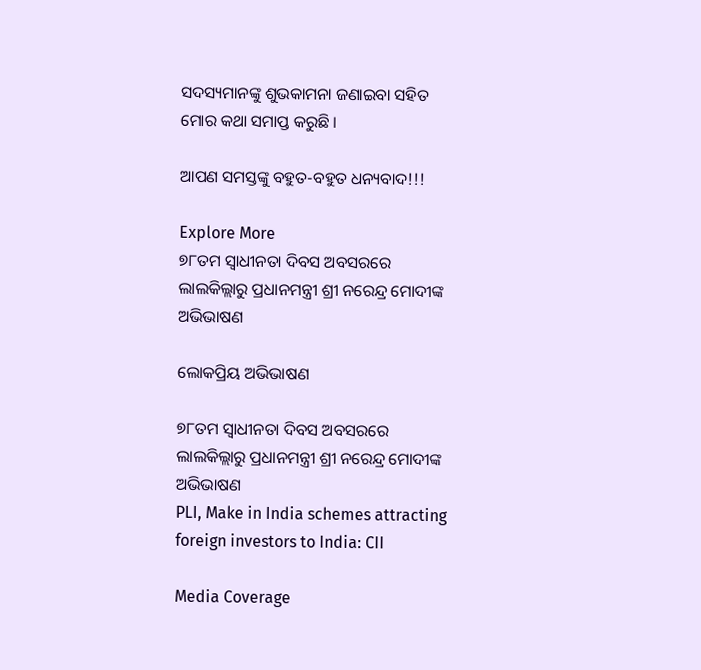ସଦସ୍ୟମାନଙ୍କୁ ଶୁଭକାମନା ଜଣାଇବା ସହିତ ମୋର କଥା ସମାପ୍ତ କରୁଛି ।

ଆପଣ ସମସ୍ତଙ୍କୁ ବହୁତ-ବହୁତ ଧନ୍ୟବାଦ!!!

Explore More
୭୮ତମ ସ୍ୱାଧୀନତା ଦିବସ ଅବସରରେ ଲାଲକିଲ୍ଲାରୁ ପ୍ରଧାନମନ୍ତ୍ରୀ ଶ୍ରୀ ନରେନ୍ଦ୍ର ମୋଦୀଙ୍କ ଅଭିଭାଷଣ

ଲୋକପ୍ରିୟ ଅଭିଭାଷଣ

୭୮ତମ ସ୍ୱାଧୀନତା ଦିବସ ଅବସରରେ ଲାଲକିଲ୍ଲାରୁ ପ୍ରଧାନମନ୍ତ୍ରୀ ଶ୍ରୀ ନରେନ୍ଦ୍ର ମୋଦୀଙ୍କ ଅଭିଭାଷଣ
PLI, Make in India schemes attracting foreign investors to India: CII

Media Coverage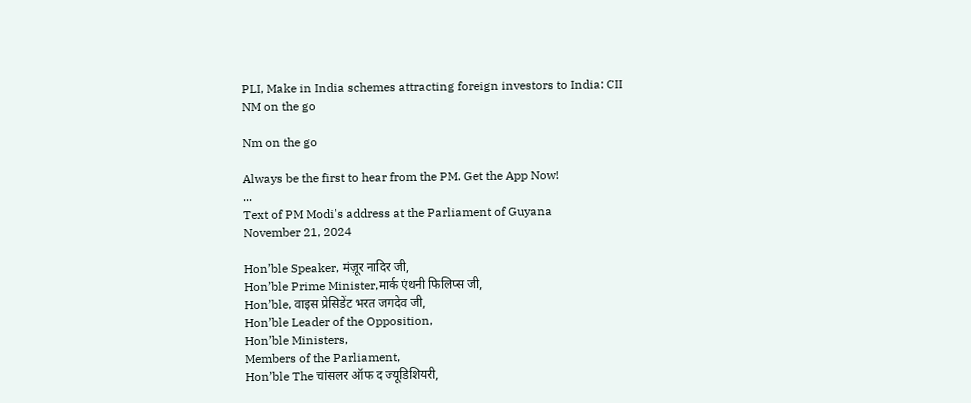PLI, Make in India schemes attracting foreign investors to India: CII
NM on the go

Nm on the go

Always be the first to hear from the PM. Get the App Now!
...
Text of PM Modi's address at the Parliament of Guyana
November 21, 2024

Hon’ble Speaker, मंज़ूर नादिर जी,
Hon’ble Prime Minister,मार्क एंथनी फिलिप्स जी,
Hon’ble, वाइस प्रेसिडेंट भरत जगदेव जी,
Hon’ble Leader of the Opposition,
Hon’ble Ministers,
Members of the Parliament,
Hon’ble The चांसलर ऑफ द ज्यूडिशियरी,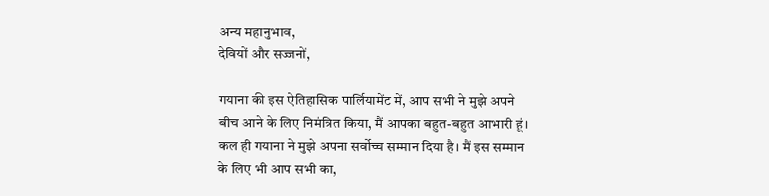अन्य महानुभाव,
देवियों और सज्जनों,

गयाना की इस ऐतिहासिक पार्लियामेंट में, आप सभी ने मुझे अपने बीच आने के लिए निमंत्रित किया, मैं आपका बहुत-बहुत आभारी हूं। कल ही गयाना ने मुझे अपना सर्वोच्च सम्मान दिया है। मैं इस सम्मान के लिए भी आप सभी का,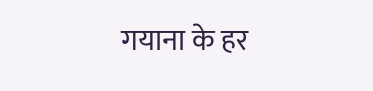गयाना के हर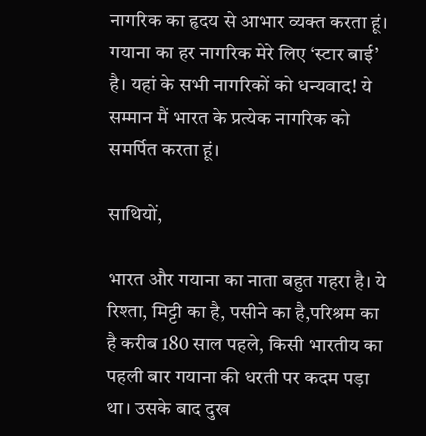नागरिक का हृदय से आभार व्यक्त करता हूं। गयाना का हर नागरिक मेरे लिए ‘स्टार बाई’ है। यहां के सभी नागरिकों को धन्यवाद! ये सम्मान मैं भारत के प्रत्येक नागरिक को समर्पित करता हूं।

साथियों,

भारत और गयाना का नाता बहुत गहरा है। ये रिश्ता, मिट्टी का है, पसीने का है,परिश्रम का है करीब 180 साल पहले, किसी भारतीय का पहली बार गयाना की धरती पर कदम पड़ा था। उसके बाद दुख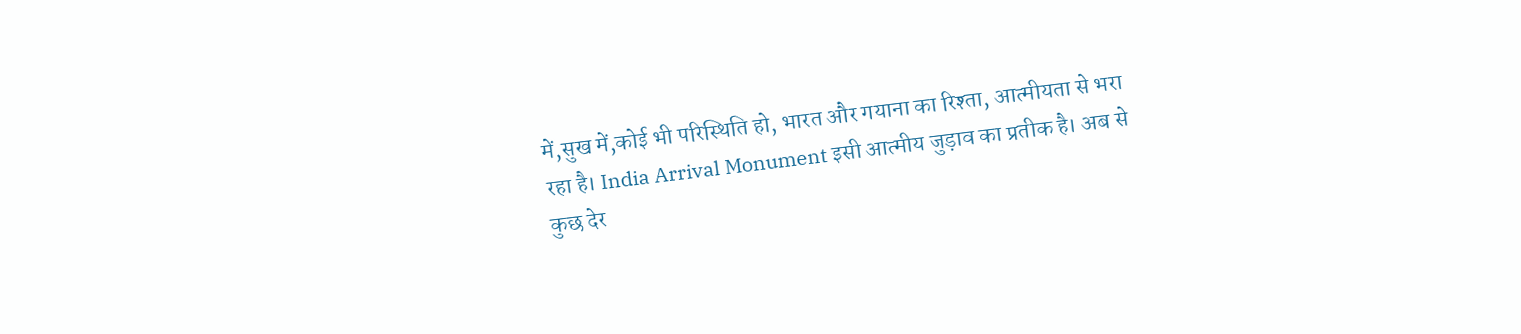में,सुख में,कोई भी परिस्थिति हो, भारत और गयाना का रिश्ता, आत्मीयता से भरा रहा है। India Arrival Monument इसी आत्मीय जुड़ाव का प्रतीक है। अब से कुछ देर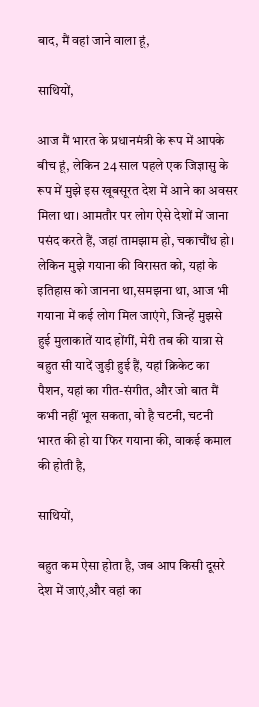बाद, मैं वहां जाने वाला हूं,

साथियों,

आज मैं भारत के प्रधानमंत्री के रूप में आपके बीच हूं, लेकिन 24 साल पहले एक जिज्ञासु के रूप में मुझे इस खूबसूरत देश में आने का अवसर मिला था। आमतौर पर लोग ऐसे देशों में जाना पसंद करते हैं, जहां तामझाम हो, चकाचौंध हो। लेकिन मुझे गयाना की विरासत को, यहां के इतिहास को जानना था,समझना था, आज भी गयाना में कई लोग मिल जाएंगे, जिन्हें मुझसे हुई मुलाकातें याद होंगीं, मेरी तब की यात्रा से बहुत सी यादें जुड़ी हुई हैं, यहां क्रिकेट का पैशन, यहां का गीत-संगीत, और जो बात मैं कभी नहीं भूल सकता, वो है चटनी, चटनी भारत की हो या फिर गयाना की, वाकई कमाल की होती है,

साथियों,

बहुत कम ऐसा होता है, जब आप किसी दूसरे देश में जाएं,और वहां का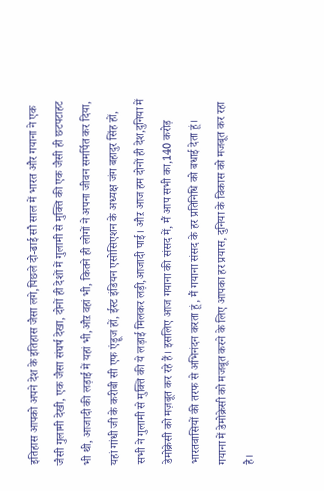इतिहास आपको अपने देश के इतिहास जैसा लगे,पिछले दो-ढाई सौ साल में भारत और गयाना ने एक जैसी गुलामी देखी, एक जैसा संघर्ष देखा, दोनों ही देशों में गुलामी से मुक्ति की एक जैसी ही छटपटाहट भी थी, आजादी की लड़ाई में यहां भी,औऱ वहां भी, कितने ही लोगों ने अपना जीवन समर्पित कर दिया, यहां गांधी जी के करीबी सी एफ एंड्रूज हों, ईस्ट इंडियन एसोसिएशन के अध्यक्ष जंग बहादुर सिंह हों, सभी ने गुलामी से मुक्ति की ये लड़ाई मिलकर लड़ी,आजादी पाई। औऱ आज हम दोनों ही देश,दुनिया में डेमोक्रेसी को मज़बूत कर रहे हैं। इसलिए आज गयाना की संसद में, मैं आप सभी का,140 करोड़ भारतवासियों की तरफ से अभिनंदन करता हूं, मैं गयाना संसद के हर प्रतिनिधि को बधाई देता हूं। गयाना में डेमोक्रेसी को मजबूत करने के लिए आपका हर प्रयास, दुनिया के विकास को मजबूत कर रहा है।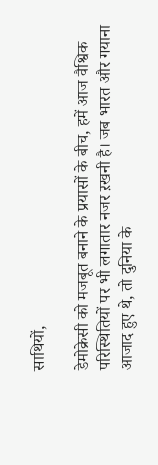साथियों,

डेमोक्रेसी को मजबूत बनाने के प्रयासों के बीच, हमें आज वैश्विक परिस्थितियों पर भी लगातार नजर ऱखनी है। जब भारत और गयाना आजाद हुए थे, तो दुनिया के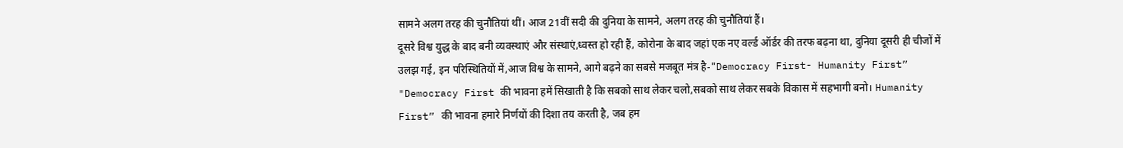सामने अलग तरह की चुनौतियां थीं। आज 21वीं सदी की दुनिया के सामने, अलग तरह की चुनौतियां हैं।
दूसरे विश्व युद्ध के बाद बनी व्यवस्थाएं और संस्थाएं,ध्वस्त हो रही हैं, कोरोना के बाद जहां एक नए वर्ल्ड ऑर्डर की तरफ बढ़ना था, दुनिया दूसरी ही चीजों में उलझ गई, इन परिस्थितियों में,आज विश्व के सामने, आगे बढ़ने का सबसे मजबूत मंत्र है-"Democracy First- Humanity First” "Democracy First की भावना हमें सिखाती है कि सबको साथ लेकर चलो,सबको साथ लेकर सबके विकास में सहभागी बनो। Humanity First” की भावना हमारे निर्णयों की दिशा तय करती है, जब हम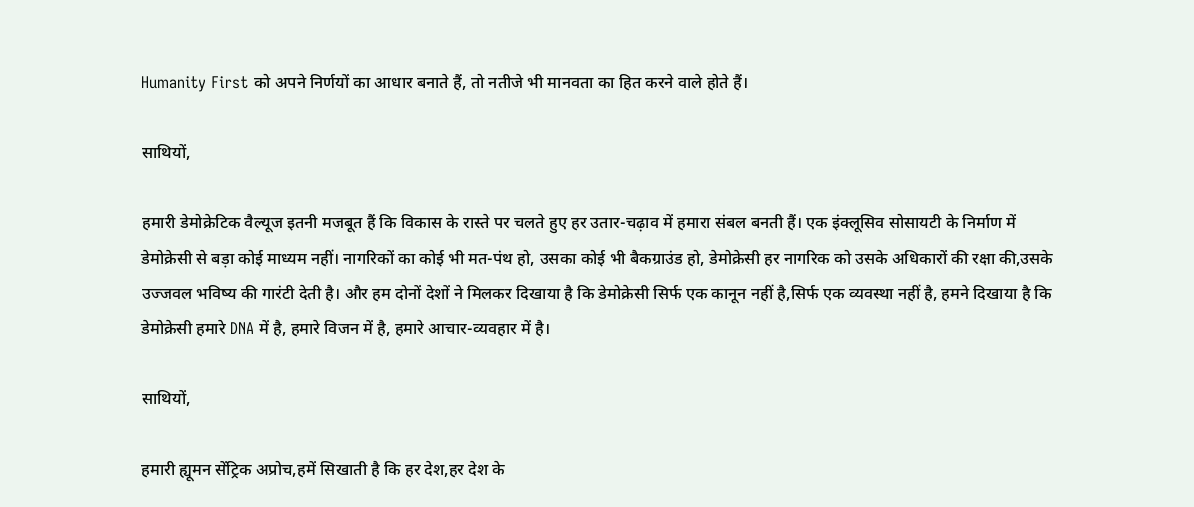Humanity First को अपने निर्णयों का आधार बनाते हैं, तो नतीजे भी मानवता का हित करने वाले होते हैं।

साथियों,

हमारी डेमोक्रेटिक वैल्यूज इतनी मजबूत हैं कि विकास के रास्ते पर चलते हुए हर उतार-चढ़ाव में हमारा संबल बनती हैं। एक इंक्लूसिव सोसायटी के निर्माण में डेमोक्रेसी से बड़ा कोई माध्यम नहीं। नागरिकों का कोई भी मत-पंथ हो, उसका कोई भी बैकग्राउंड हो, डेमोक्रेसी हर नागरिक को उसके अधिकारों की रक्षा की,उसके उज्जवल भविष्य की गारंटी देती है। और हम दोनों देशों ने मिलकर दिखाया है कि डेमोक्रेसी सिर्फ एक कानून नहीं है,सिर्फ एक व्यवस्था नहीं है, हमने दिखाया है कि डेमोक्रेसी हमारे DNA में है, हमारे विजन में है, हमारे आचार-व्यवहार में है।

साथियों,

हमारी ह्यूमन सेंट्रिक अप्रोच,हमें सिखाती है कि हर देश,हर देश के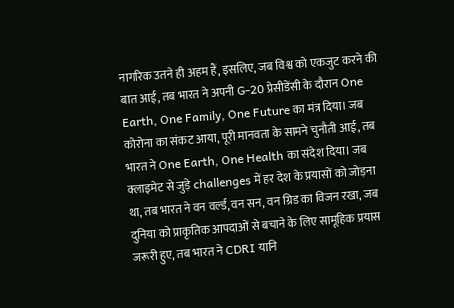नागरिक उतने ही अहम हैं, इसलिए, जब विश्व को एकजुट करने की बात आई, तब भारत ने अपनी G-20 प्रेसीडेंसी के दौरान One Earth, One Family, One Future का मंत्र दिया। जब कोरोना का संकट आया, पूरी मानवता के सामने चुनौती आई, तब भारत ने One Earth, One Health का संदेश दिया। जब क्लाइमेट से जुड़े challenges में हर देश के प्रयासों को जोड़ना था, तब भारत ने वन वर्ल्ड, वन सन, वन ग्रिड का विजन रखा, जब दुनिया को प्राकृतिक आपदाओं से बचाने के लिए सामूहिक प्रयास जरूरी हुए, तब भारत ने CDRI यानि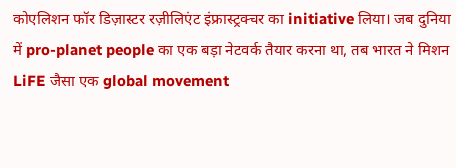कोएलिशन फॉर डिज़ास्टर रज़ीलिएंट इंफ्रास्ट्रक्चर का initiative लिया। जब दुनिया में pro-planet people का एक बड़ा नेटवर्क तैयार करना था, तब भारत ने मिशन LiFE जैसा एक global movement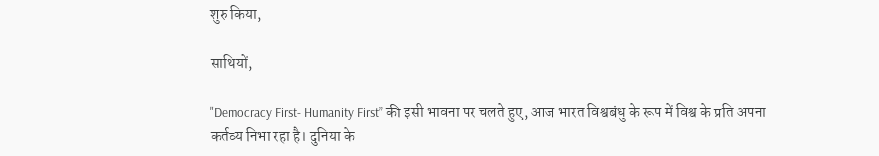शुरु किया,

साथियों,

"Democracy First- Humanity First” की इसी भावना पर चलते हुए, आज भारत विश्वबंधु के रूप में विश्व के प्रति अपना कर्तव्य निभा रहा है। दुनिया के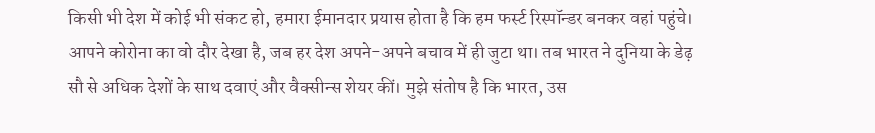किसी भी देश में कोई भी संकट हो, हमारा ईमानदार प्रयास होता है कि हम फर्स्ट रिस्पॉन्डर बनकर वहां पहुंचे। आपने कोरोना का वो दौर देखा है, जब हर देश अपने-अपने बचाव में ही जुटा था। तब भारत ने दुनिया के डेढ़ सौ से अधिक देशों के साथ दवाएं और वैक्सीन्स शेयर कीं। मुझे संतोष है कि भारत, उस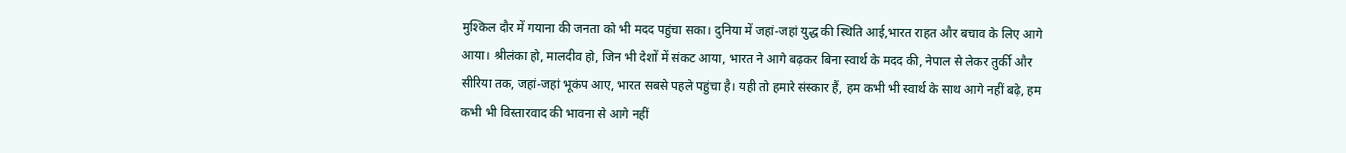मुश्किल दौर में गयाना की जनता को भी मदद पहुंचा सका। दुनिया में जहां-जहां युद्ध की स्थिति आई,भारत राहत और बचाव के लिए आगे आया। श्रीलंका हो, मालदीव हो, जिन भी देशों में संकट आया, भारत ने आगे बढ़कर बिना स्वार्थ के मदद की, नेपाल से लेकर तुर्की और सीरिया तक, जहां-जहां भूकंप आए, भारत सबसे पहले पहुंचा है। यही तो हमारे संस्कार हैं, हम कभी भी स्वार्थ के साथ आगे नहीं बढ़े, हम कभी भी विस्तारवाद की भावना से आगे नहीं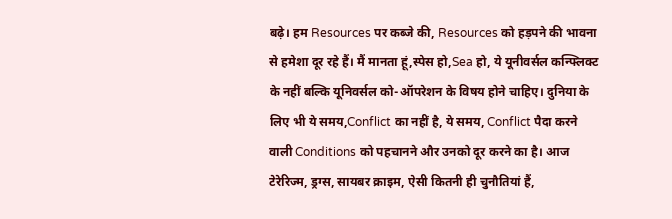बढ़े। हम Resources पर कब्जे की, Resources को हड़पने की भावना से हमेशा दूर रहे हैं। मैं मानता हूं,स्पेस हो,Sea हो, ये यूनीवर्सल कन्फ्लिक्ट के नहीं बल्कि यूनिवर्सल को-ऑपरेशन के विषय होने चाहिए। दुनिया के लिए भी ये समय,Conflict का नहीं है, ये समय, Conflict पैदा करने वाली Conditions को पहचानने और उनको दूर करने का है। आज टेरेरिज्म, ड्रग्स, सायबर क्राइम, ऐसी कितनी ही चुनौतियां हैं,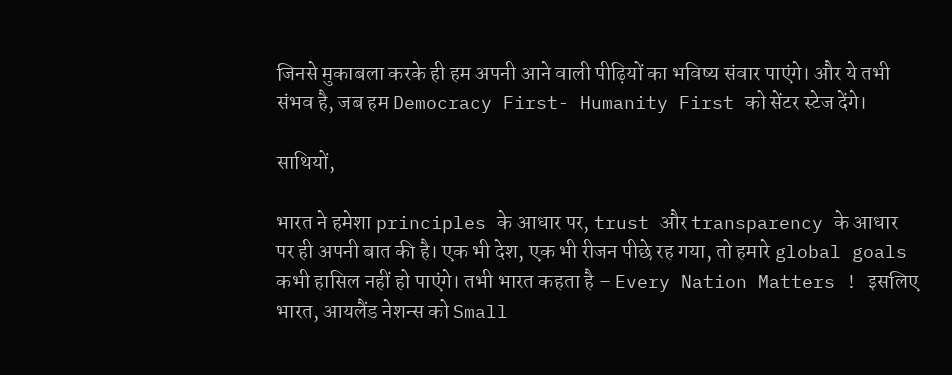जिनसे मुकाबला करके ही हम अपनी आने वाली पीढ़ियों का भविष्य संवार पाएंगे। और ये तभी संभव है, जब हम Democracy First- Humanity First को सेंटर स्टेज देंगे।

साथियों,

भारत ने हमेशा principles के आधार पर, trust और transparency के आधार पर ही अपनी बात की है। एक भी देश, एक भी रीजन पीछे रह गया, तो हमारे global goals कभी हासिल नहीं हो पाएंगे। तभी भारत कहता है – Every Nation Matters ! इसलिए भारत, आयलैंड नेशन्स को Small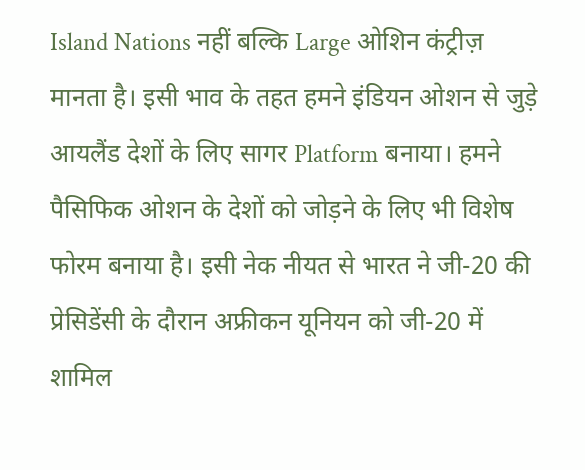Island Nations नहीं बल्कि Large ओशिन कंट्रीज़ मानता है। इसी भाव के तहत हमने इंडियन ओशन से जुड़े आयलैंड देशों के लिए सागर Platform बनाया। हमने पैसिफिक ओशन के देशों को जोड़ने के लिए भी विशेष फोरम बनाया है। इसी नेक नीयत से भारत ने जी-20 की प्रेसिडेंसी के दौरान अफ्रीकन यूनियन को जी-20 में शामिल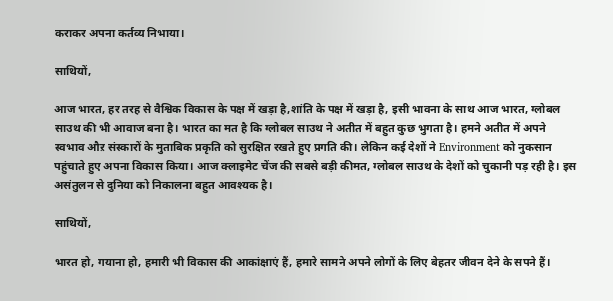कराकर अपना कर्तव्य निभाया।

साथियों,

आज भारत, हर तरह से वैश्विक विकास के पक्ष में खड़ा है,शांति के पक्ष में खड़ा है, इसी भावना के साथ आज भारत, ग्लोबल साउथ की भी आवाज बना है। भारत का मत है कि ग्लोबल साउथ ने अतीत में बहुत कुछ भुगता है। हमने अतीत में अपने स्वभाव औऱ संस्कारों के मुताबिक प्रकृति को सुरक्षित रखते हुए प्रगति की। लेकिन कई देशों ने Environment को नुकसान पहुंचाते हुए अपना विकास किया। आज क्लाइमेट चेंज की सबसे बड़ी कीमत, ग्लोबल साउथ के देशों को चुकानी पड़ रही है। इस असंतुलन से दुनिया को निकालना बहुत आवश्यक है।

साथियों,

भारत हो, गयाना हो, हमारी भी विकास की आकांक्षाएं हैं, हमारे सामने अपने लोगों के लिए बेहतर जीवन देने के सपने हैं।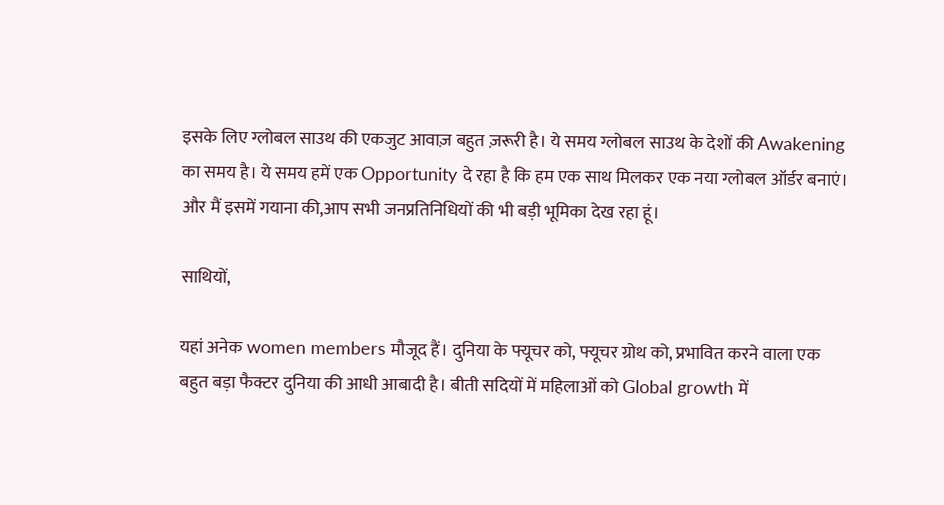इसके लिए ग्लोबल साउथ की एकजुट आवाज़ बहुत ज़रूरी है। ये समय ग्लोबल साउथ के देशों की Awakening का समय है। ये समय हमें एक Opportunity दे रहा है कि हम एक साथ मिलकर एक नया ग्लोबल ऑर्डर बनाएं। और मैं इसमें गयाना की,आप सभी जनप्रतिनिधियों की भी बड़ी भूमिका देख रहा हूं।

साथियों,

यहां अनेक women members मौजूद हैं। दुनिया के फ्यूचर को, फ्यूचर ग्रोथ को, प्रभावित करने वाला एक बहुत बड़ा फैक्टर दुनिया की आधी आबादी है। बीती सदियों में महिलाओं को Global growth में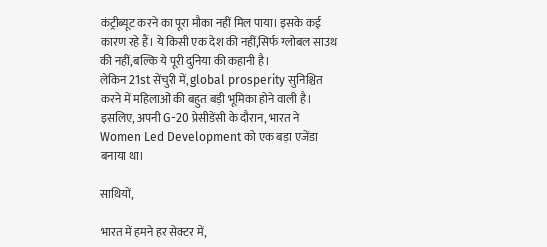कंट्रीब्यूट करने का पूरा मौका नहीं मिल पाया। इसके कई कारण रहे हैं। ये किसी एक देश की नहीं,सिर्फ ग्लोबल साउथ की नहीं,बल्कि ये पूरी दुनिया की कहानी है।
लेकिन 21st सेंचुरी में, global prosperity सुनिश्चित करने में महिलाओं की बहुत बड़ी भूमिका होने वाली है। इसलिए, अपनी G-20 प्रेसीडेंसी के दौरान, भारत ने Women Led Development को एक बड़ा एजेंडा बनाया था।

साथियों,

भारत में हमने हर सेक्टर में,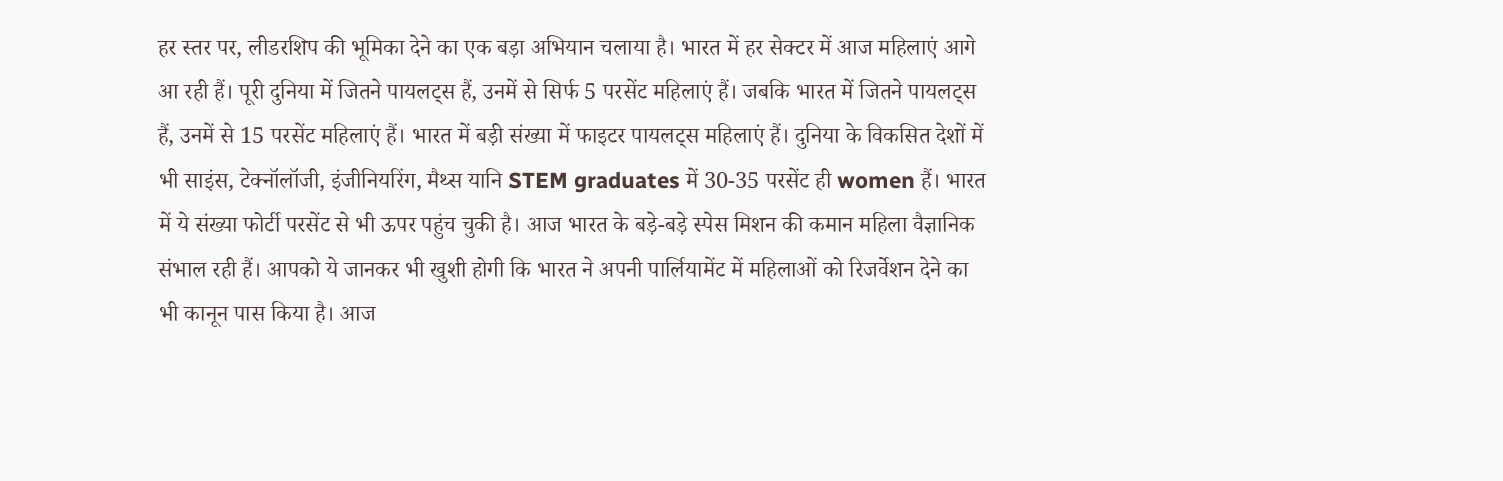हर स्तर पर, लीडरशिप की भूमिका देने का एक बड़ा अभियान चलाया है। भारत में हर सेक्टर में आज महिलाएं आगे आ रही हैं। पूरी दुनिया में जितने पायलट्स हैं, उनमें से सिर्फ 5 परसेंट महिलाएं हैं। जबकि भारत में जितने पायलट्स हैं, उनमें से 15 परसेंट महिलाएं हैं। भारत में बड़ी संख्या में फाइटर पायलट्स महिलाएं हैं। दुनिया के विकसित देशों में भी साइंस, टेक्नॉलॉजी, इंजीनियरिंग, मैथ्स यानि STEM graduates में 30-35 परसेंट ही women हैं। भारत में ये संख्या फोर्टी परसेंट से भी ऊपर पहुंच चुकी है। आज भारत के बड़े-बड़े स्पेस मिशन की कमान महिला वैज्ञानिक संभाल रही हैं। आपको ये जानकर भी खुशी होगी कि भारत ने अपनी पार्लियामेंट में महिलाओं को रिजर्वेशन देने का भी कानून पास किया है। आज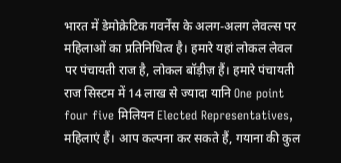भारत में डेमोक्रेटिक गवर्नेंस के अलग-अलग लेवल्स पर महिलाओं का प्रतिनिधित्व है। हमारे यहां लोकल लेवल पर पंचायती राज है, लोकल बॉड़ीज़ हैं। हमारे पंचायती राज सिस्टम में 14 लाख से ज्यादा यानि One point four five मिलियन Elected Representatives, महिलाएं हैं। आप कल्पना कर सकते हैं, गयाना की कुल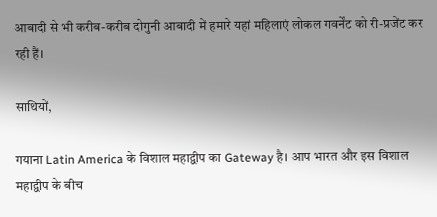आबादी से भी करीब-करीब दोगुनी आबादी में हमारे यहां महिलाएं लोकल गवर्नेंट को री-प्रजेंट कर रही हैं।

साथियों,

गयाना Latin America के विशाल महाद्वीप का Gateway है। आप भारत और इस विशाल महाद्वीप के बीच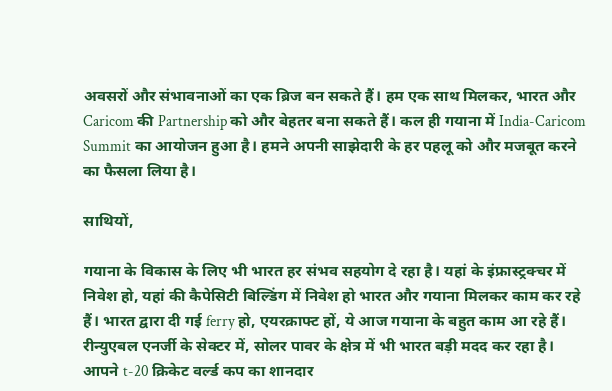अवसरों और संभावनाओं का एक ब्रिज बन सकते हैं। हम एक साथ मिलकर, भारत और Caricom की Partnership को और बेहतर बना सकते हैं। कल ही गयाना में India-Caricom Summit का आयोजन हुआ है। हमने अपनी साझेदारी के हर पहलू को और मजबूत करने का फैसला लिया है।

साथियों,

गयाना के विकास के लिए भी भारत हर संभव सहयोग दे रहा है। यहां के इंफ्रास्ट्रक्चर में निवेश हो, यहां की कैपेसिटी बिल्डिंग में निवेश हो भारत और गयाना मिलकर काम कर रहे हैं। भारत द्वारा दी गई ferry हो, एयरक्राफ्ट हों, ये आज गयाना के बहुत काम आ रहे हैं। रीन्युएबल एनर्जी के सेक्टर में, सोलर पावर के क्षेत्र में भी भारत बड़ी मदद कर रहा है। आपने t-20 क्रिकेट वर्ल्ड कप का शानदार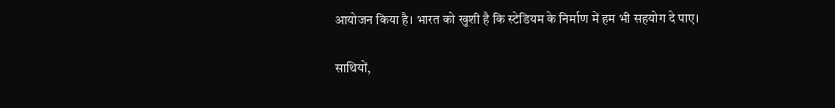आयोजन किया है। भारत को खुशी है कि स्टेडियम के निर्माण में हम भी सहयोग दे पाए।

साथियों,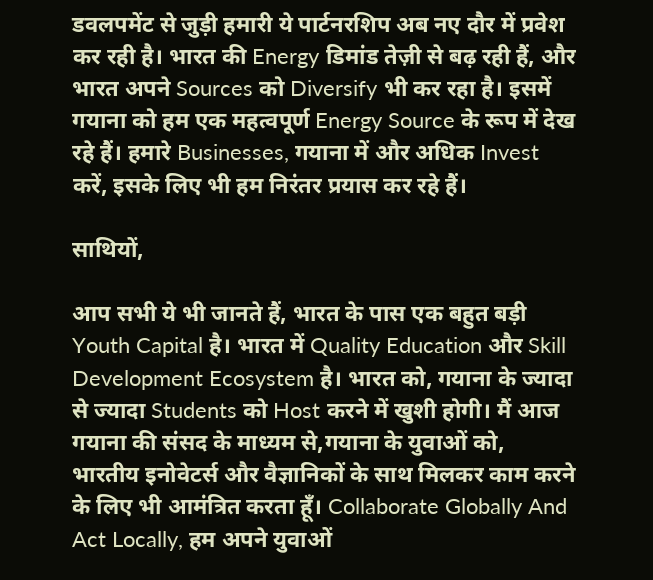डवलपमेंट से जुड़ी हमारी ये पार्टनरशिप अब नए दौर में प्रवेश कर रही है। भारत की Energy डिमांड तेज़ी से बढ़ रही हैं, और भारत अपने Sources को Diversify भी कर रहा है। इसमें गयाना को हम एक महत्वपूर्ण Energy Source के रूप में देख रहे हैं। हमारे Businesses, गयाना में और अधिक Invest करें, इसके लिए भी हम निरंतर प्रयास कर रहे हैं।

साथियों,

आप सभी ये भी जानते हैं, भारत के पास एक बहुत बड़ी Youth Capital है। भारत में Quality Education और Skill Development Ecosystem है। भारत को, गयाना के ज्यादा से ज्यादा Students को Host करने में खुशी होगी। मैं आज गयाना की संसद के माध्यम से,गयाना के युवाओं को, भारतीय इनोवेटर्स और वैज्ञानिकों के साथ मिलकर काम करने के लिए भी आमंत्रित करता हूँ। Collaborate Globally And Act Locally, हम अपने युवाओं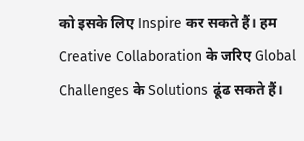को इसके लिए Inspire कर सकते हैं। हम Creative Collaboration के जरिए Global Challenges के Solutions ढूंढ सकते हैं।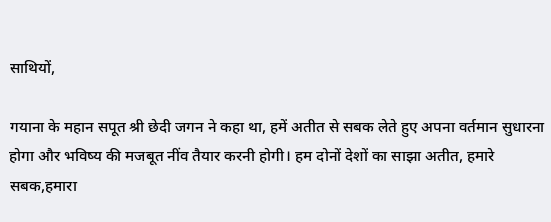साथियों,

गयाना के महान सपूत श्री छेदी जगन ने कहा था, हमें अतीत से सबक लेते हुए अपना वर्तमान सुधारना होगा और भविष्य की मजबूत नींव तैयार करनी होगी। हम दोनों देशों का साझा अतीत, हमारे सबक,हमारा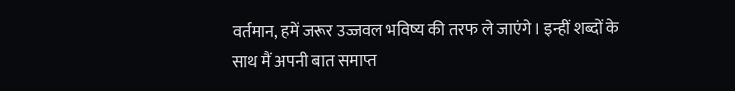वर्तमान, हमें जरूर उज्जवल भविष्य की तरफ ले जाएंगे। इन्हीं शब्दों के साथ मैं अपनी बात समाप्त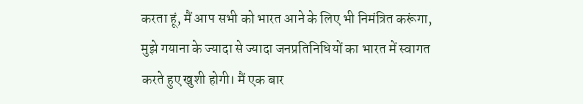करता हूं, मैं आप सभी को भारत आने के लिए भी निमंत्रित करूंगा, मुझे गयाना के ज्यादा से ज्यादा जनप्रतिनिधियों का भारत में स्वागत करते हुए खुशी होगी। मैं एक बार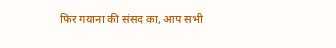फिर गयाना की संसद का, आप सभी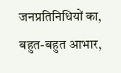जनप्रतिनिधियों का, बहुत-बहुत आभार,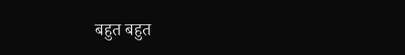बहुत बहुत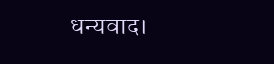धन्यवाद।